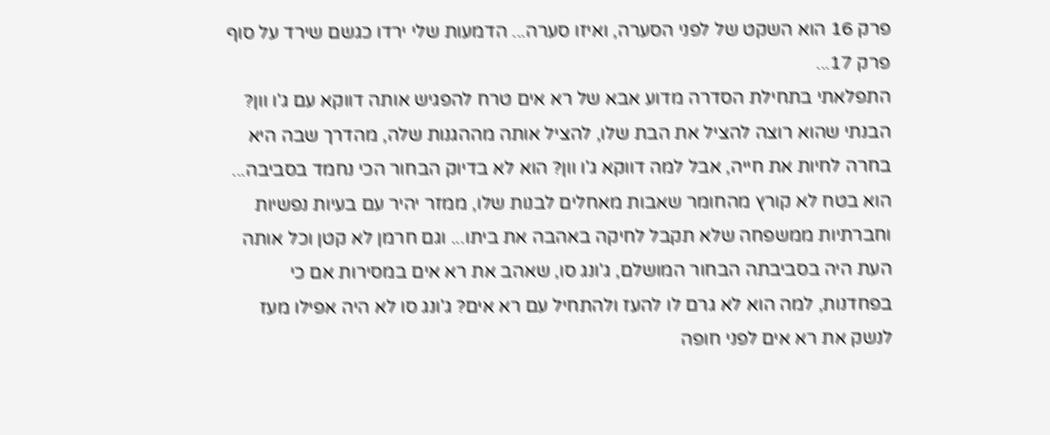פרק 16 הוא השקט של לפני הסערה, ואיזו סערה... הדמעות שלי ירדו כגשם שירד על סוף פרק 17...
התפלאתי בתחילת הסדרה מדוע אבא של רא אים טרח להפגיש אותה דווקא עם ג'ו וון? הבנתי שהוא רוצה להציל את הבת שלו, להציל אותה מההגנות שלה, מהדרך שבה היא בחרה לחיות את חייה, אבל למה דווקא ג'ו וון? הוא לא בדיוק הבחור הכי נחמד בסביבה... הוא בטח לא קורץ מהחומר שאבות מאחלים לבנות שלו, ממזר יהיר עם בעיות נפשיות וחברתיות ממשפחה שלא תקבל לחיקה באהבה את ביתו... וגם חרמן לא קטן וכל אותה העת היה בסביבתה הבחור המושלם, ג'ונג סו, שאהב את רא אים במסירות אם כי בפחדנות, למה הוא לא גרם לו להעז ולהתחיל עם רא אים? ג'ונג סו לא היה אפילו מעז לנשק את רא אים לפני חופה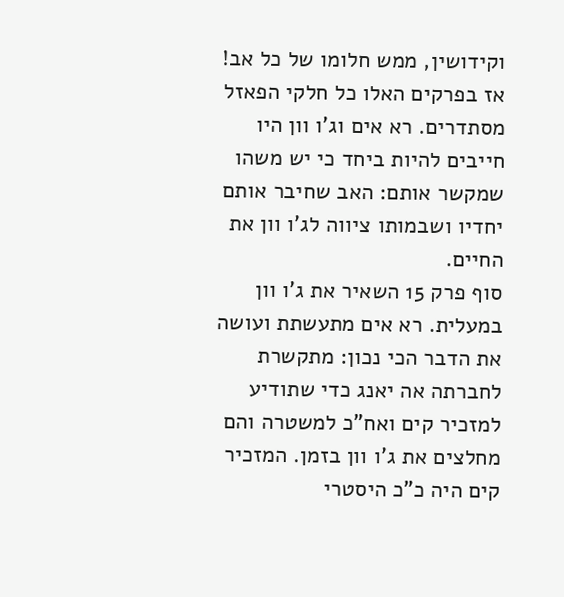וקידושין, ממש חלומו של כל אב!
אז בפרקים האלו כל חלקי הפאזל מסתדרים. רא אים וג'ו וון היו חייבים להיות ביחד כי יש משהו שמקשר אותם: האב שחיבר אותם יחדיו ושבמותו ציווה לג'ו וון את החיים.
סוף פרק 15 השאיר את ג'ו וון במעלית. רא אים מתעשתת ועושה את הדבר הכי נכון: מתקשרת לחברתה אה יאנג כדי שתודיע למזכיר קים ואח"כ למשטרה והם מחלצים את ג'ו וון בזמן. המזכיר קים היה כ"כ היסטרי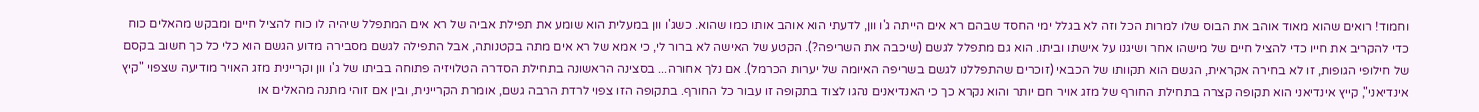וחמוד! רואים שהוא מאוד אוהב את הבוס שלו למרות הכל וזה לא בגלל ימי החסד שבהם רא אים הייתה ג'ו וון, לדעתי הוא אוהב אותו כמו שהוא. כשג'ו וון במעלית הוא שומע את תפילת אביה של רא אים המתפלל שיהיה לו כוח להציל חיים ומבקש מהאלים כוח כדי להקריב את חייו כדי להציל חיים של מישהו אחר ושיגנו על אישתו וביתו. הוא גם מתפלל לגשם (שיכבה את השריפה?). הקטע של האישה לא ברור לי, כי אמא של רא אים מתה בקטנותה, אבל התפילה לגשם מסבירה מדוע הגשם הוא כלי כל כך חשוב בקסם של חילופי הגופות, זו לא בחירה אקראית, הגשם הוא תקוותו של הכבאי (זוכרים שהתפללנו לגשם בשריפה האיומה של יערות הכרמל). אם נלך אחורה... בסצינה הראשונה בתחילת הסדרה הטלויזיה פתוחה בביתו של ג'ו וון וקריינית מזג האויר מודיעה שצפוי "קיץ אינדיאני", קייץ אינדיאני הוא תקופה קצרה בתחילת החורף של מזג אויר חם יותר והוא נקרא כך כי האנדיאנים נהגו לצוד בתקופה זו עבור כל החורף. בתקופה הזו צפוי לרדת הרבה גשם, אומרת הקריינית, ובין אם זוהי מתנה מהאלים או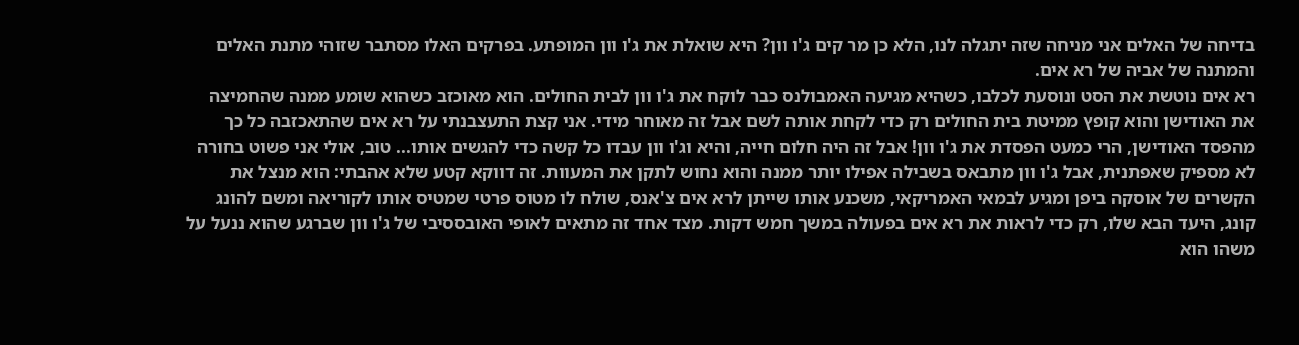בדיחה של האלים אני מניחה שזה יתגלה לנו, הלא כן מר קים ג'ו וון? היא שואלת את ג'ו וון המופתע. בפרקים האלו מסתבר שזוהי מתנת האלים והמתנה של אביה של רא אים.
רא אים נוטשת את הסט ונוסעת לכלבו, כשהיא מגיעה האמבולנס כבר לוקח את ג'ו וון לבית החולים. הוא מאוכזב כשהוא שומע ממנה שהחמיצה את האודישן והוא קופץ ממיטת בית החולים רק כדי לקחת אותה לשם אבל זה מאוחר מידי. אני קצת התעצבנתי על רא אים שהתאכזבה כל כך מהפסד האודישן, הרי כמעט הפסדת את ג'ו וון! אבל זה היה חלום חייה, והיא וג'ו וון עבדו כל קשה כדי להגשים אותו... טוב, אולי אני פשוט בחורה לא מספיק שאפתנית, אבל ג'ו וון מתבאס בשבילה אפילו יותר ממנה והוא נחוש לתקן את המעוות. זה דווקא קטע שלא אהבתי: הוא מנצל את הקשרים של אוסקה ביפן ומגיע לבמאי האמריקאי, משכנע אותו שייתן לרא אים צ'אנס, שולח לו מטוס פרטי שמטיס אותו לקוריאה ומשם להונג קונג, היעד הבא שלו, רק כדי לראות את רא אים בפעולה במשך חמש דקות. מצד אחד זה מתאים לאופי האובססיבי של ג'ו וון שברגע שהוא ננעל על משהו הוא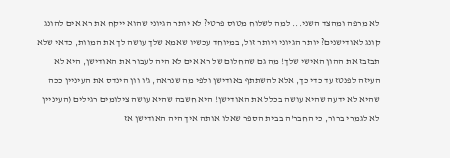לא מרפה ומהצד השני... למה לשלוח מטוס פרטי? לא יותר הגיוני שהוא ייקח את רא אים להונג קונג לאודישנים? יותר הגיוני ויותר זול, במיוחד עכשיו שאמא שלך עושה לך את המוות, כדאי שלא תבזבז את ההון האישי שלך! מה גם שהחלום של רא אים לא היה לעבור את האודישן, היא לא העיזה לפנטז עד כדי כך, אלא להשתתף באודישן ולפי מה שנראה, ג'ו וון הינדס את העיניין ככה שהיא לא ידעה שהיא עושה בכלל את האודישן! היא חשבה שהיא עושה צילומים רגילים (העיניין לא לגמרי ברור, כי החבר'ה בבית הספר שאלו אותה איך היה האודישן אז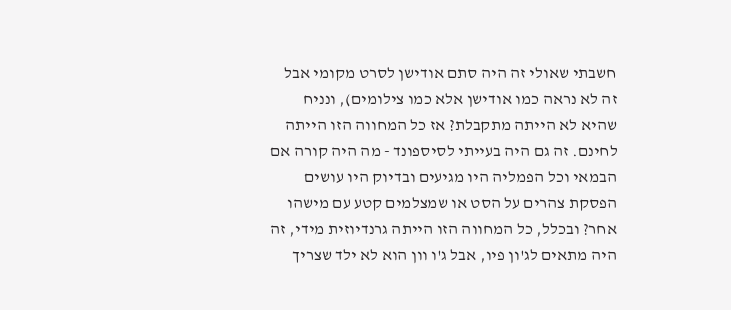חשבתי שאולי זה היה סתם אודישן לסרט מקומי אבל זה לא נראה כמו אודישן אלא כמו צילומים), ונניח שהיא לא הייתה מתקבלת? אז כל המחווה הזו הייתה לחינם. זה גם היה בעייתי לסיספונד - מה היה קורה אם הבמאי וכל הפמליה היו מגיעים ובדיוק היו עושים הפסקת צהרים על הסט או שמצלמים קטע עם מישהו אחר? ובכלל, כל המחווה הזו הייתה גרנדיוזית מידי, זה היה מתאים לג'ון פיו, אבל ג'ו וון הוא לא ילד שצריך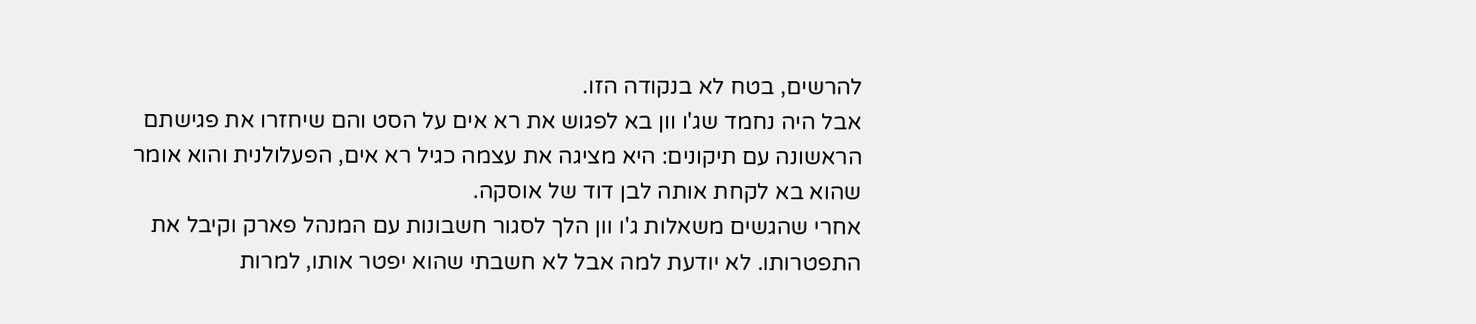להרשים, בטח לא בנקודה הזו.
אבל היה נחמד שג'ו וון בא לפגוש את רא אים על הסט והם שיחזרו את פגישתם הראשונה עם תיקונים: היא מציגה את עצמה כגיל רא אים, הפעלולנית והוא אומר שהוא בא לקחת אותה לבן דוד של אוסקה.
אחרי שהגשים משאלות ג'ו וון הלך לסגור חשבונות עם המנהל פארק וקיבל את התפטרותו. לא יודעת למה אבל לא חשבתי שהוא יפטר אותו, למרות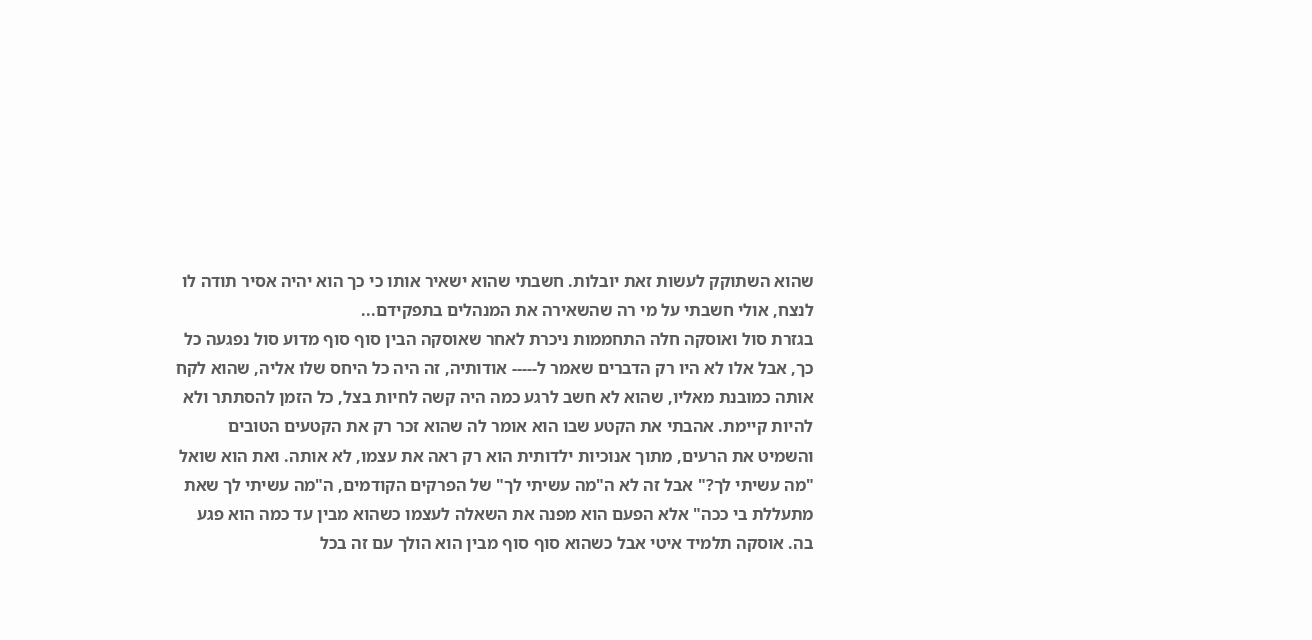שהוא השתוקק לעשות זאת יובלות. חשבתי שהוא ישאיר אותו כי כך הוא יהיה אסיר תודה לו לנצח, אולי חשבתי על מי רה שהשאירה את המנהלים בתפקידם...
בגזרת סול ואוסקה חלה התחממות ניכרת לאחר שאוסקה הבין סוף סוף מדוע סול נפגעה כל כך, אבל אלו לא היו רק הדברים שאמר ל----- אודותיה, זה היה כל היחס שלו אליה, שהוא לקח אותה כמובנת מאליו, שהוא לא חשב לרגע כמה היה קשה לחיות בצל, כל הזמן להסתתר ולא להיות קיימת. אהבתי את הקטע שבו הוא אומר לה שהוא זכר רק את הקטעים הטובים והשמיט את הרעים, מתוך אנוכיות ילדותית הוא רק ראה את עצמו, לא אותה. ואת הוא שואל "מה עשיתי לך?" אבל זה לא ה"מה עשיתי לך" של הפרקים הקודמים, ה"מה עשיתי לך שאת מתעללת בי ככה" אלא הפעם הוא מפנה את השאלה לעצמו כשהוא מבין עד כמה הוא פגע בה. אוסקה תלמיד איטי אבל כשהוא סוף סוף מבין הוא הולך עם זה בכל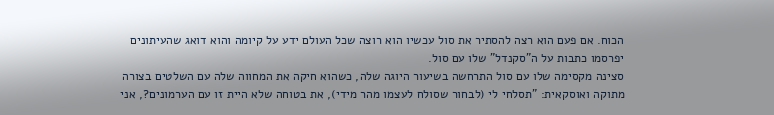הכוח. אם פעם הוא רצה להסתיר את סול עכשיו הוא רוצה שכל העולם ידע על קיומה והוא דואג שהעיתונים יפרסמו כתבות על ה"סקנדל" שלו עם סול.
סצינה מקסימה שלו עם סול התרחשה בשיעור היוגה שלה, כשהוא חיקה את המחווה שלה עם השלטים בצורה מתוקה ואוסקאית: "תסלחי לי (לבחור שסולח לעצמו מהר מידי), את בטוחה שלא היית זו עם הערמונים?, אני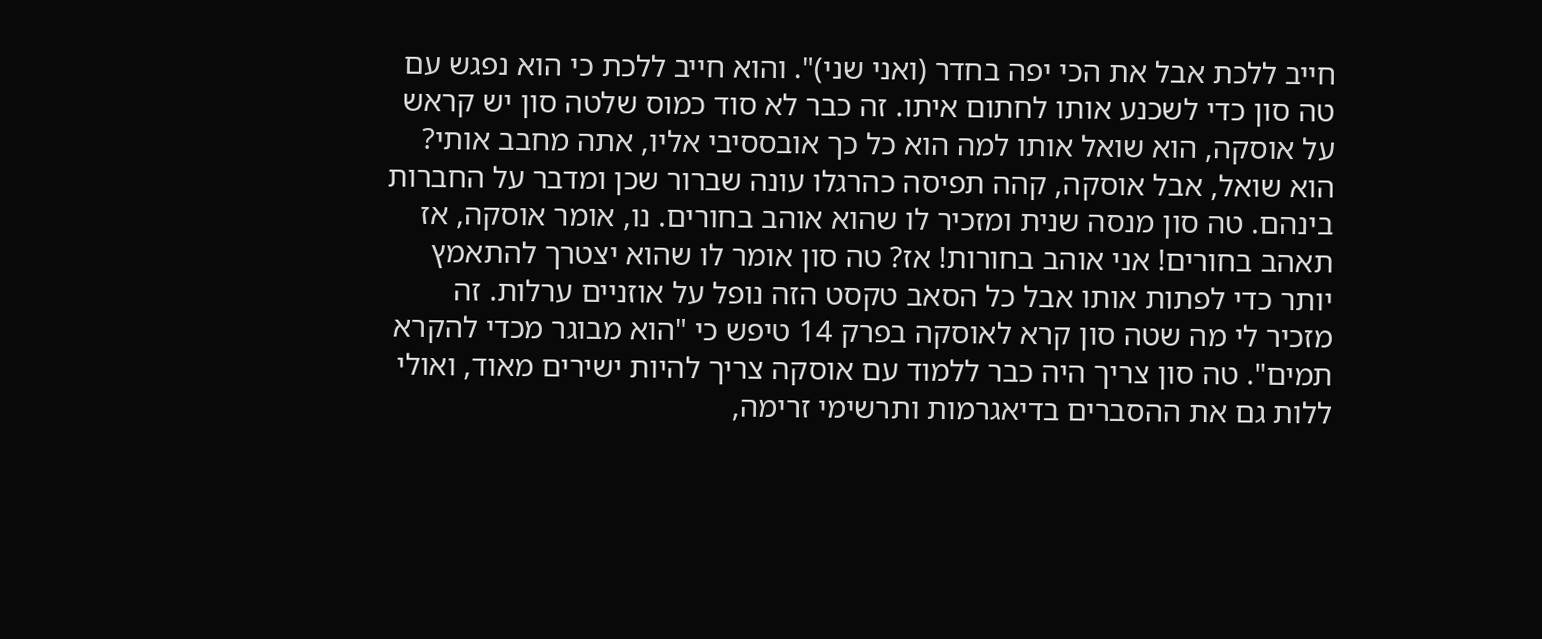חייב ללכת אבל את הכי יפה בחדר (ואני שני)". והוא חייב ללכת כי הוא נפגש עם טה סון כדי לשכנע אותו לחתום איתו. זה כבר לא סוד כמוס שלטה סון יש קראש על אוסקה, הוא שואל אותו למה הוא כל כך אובססיבי אליו, אתה מחבב אותי? הוא שואל, אבל אוסקה, קהה תפיסה כהרגלו עונה שברור שכן ומדבר על החברות בינהם. טה סון מנסה שנית ומזכיר לו שהוא אוהב בחורים. נו, אומר אוסקה, אז תאהב בחורים! אני אוהב בחורות! אז? טה סון אומר לו שהוא יצטרך להתאמץ יותר כדי לפתות אותו אבל כל הסאב טקסט הזה נופל על אוזניים ערלות. זה מזכיר לי מה שטה סון קרא לאוסקה בפרק 14 טיפש כי "הוא מבוגר מכדי להקרא תמים". טה סון צריך היה כבר ללמוד עם אוסקה צריך להיות ישירים מאוד, ואולי ללות גם את ההסברים בדיאגרמות ותרשימי זרימה,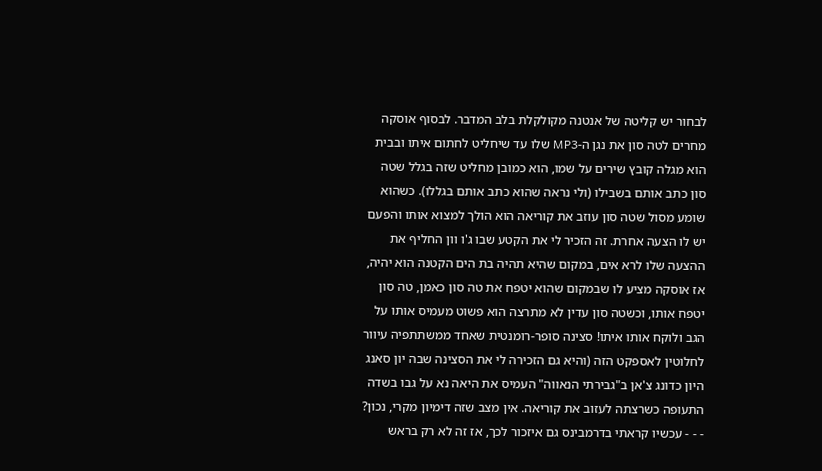לבחור יש קליטה של אנטנה מקולקלת בלב המדבר. לבסוף אוסקה מחרים לטה סון את נגן ה-MP3 שלו עד שיחליט לחתום איתו ובבית הוא מגלה קובץ שירים על שמו, הוא כמובן מחליט שזה בגלל שטה סון כתב אותם בשבילו (ולי נראה שהוא כתב אותם בגללו). כשהוא שומע מסול שטה סון עוזב את קוריאה הוא הולך למצוא אותו והפעם יש לו הצעה אחרת. זה הזכיר לי את הקטע שבו ג'ו וון החליף את ההצעה שלו לרא אים, במקום שהיא תהיה בת הים הקטנה הוא יהיה, אז אוסקה מציע לו שבמקום שהוא יטפח את טה סון כאמן, טה סון יטפח אותו, וכשטה סון עדין לא מתרצה הוא פשוט מעמיס אותו על הגב ולוקח אותו איתו! סצינה סופר-רומנטית שאחד ממשתתפיה עיוור לחלוטין לאספקט הזה (והיא גם הזכירה לי את הסצינה שבה יון סאנג היון כדונג צ'אן ב"גבירתי הנאווה" העמיס את היאה נא על גבו בשדה התעופה כשרצתה לעזוב את קוריאה. אין מצב שזה דימיון מקרי, נכון? - - - עכשיו קראתי בדרמבינס גם איזכור לכך, אז זה לא רק בראש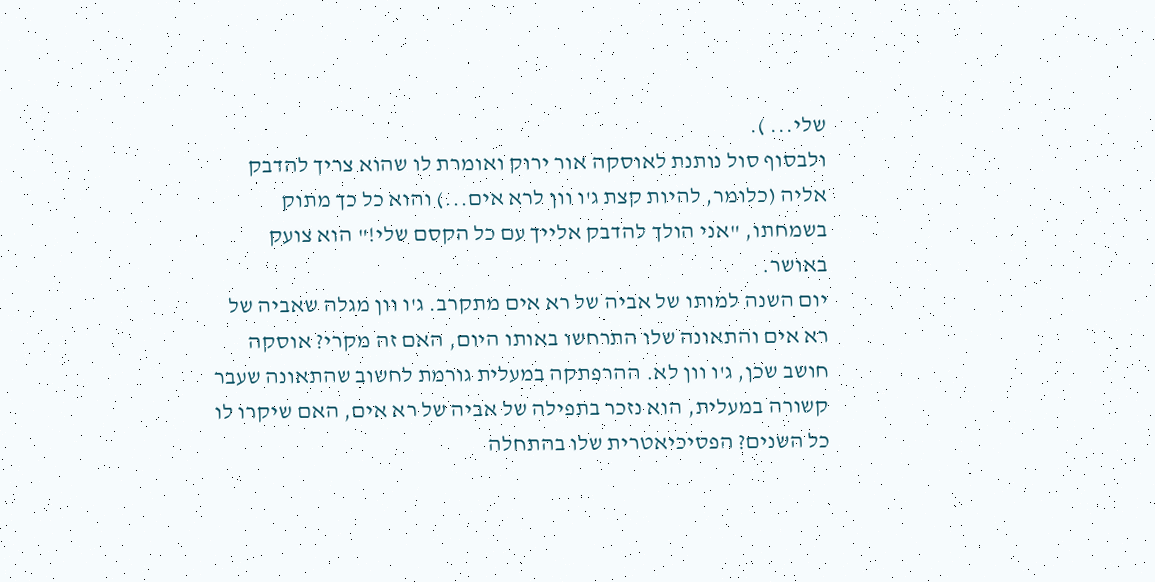שלי... ).
ולבסוף סול נותנת לאוסקה אור ירוק ואומרת לו שהוא צריך להדבק אליה (כלומר, להיות קצת ג'ו וון לרא אים...) והוא כל כך מתוק בשמחתו, "אני הולך להדבק אלייך עם כל הקסם שלי!" הוא צועק באושר.
יום השנה למותו של אביה של רא אים מתקרב. ג'ו וון מגלה שאביה של רא אים והתאונה שלו התרחשו באותו היום, האם זה מקרי? אוסקה חושב שכן, ג'ו וון לא. ההרפתקה במעלית גורמת לחשוב שהתאונה שעבר קשורה במעלית, הוא נזכר בתפילה של אביה של רא אים, האם שיקרו לו כל השנים? הפסיכיאטרית שלו בהתחלה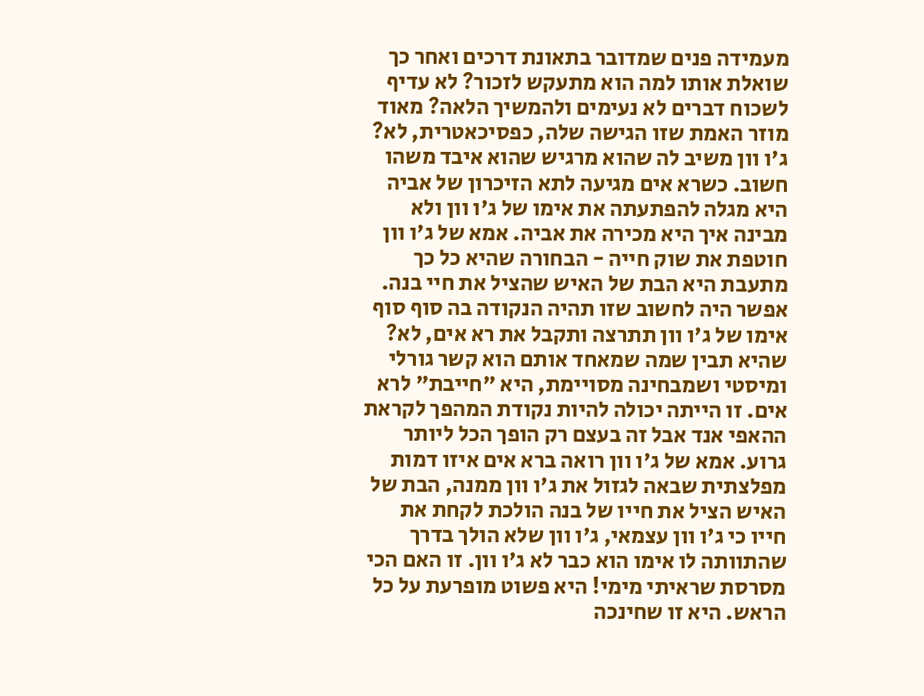מעמידה פנים שמדובר בתאונת דרכים ואחר כך שואלת אותו למה הוא מתעקש לזכור? לא עדיף לשכוח דברים לא נעימים ולהמשיך הלאה? מאוד מוזר האמת שזו הגישה שלה, כפסיכאטרית, לא? ג'ו וון משיב לה שהוא מרגיש שהוא איבד משהו חשוב. כשרא אים מגיעה לתא הזיכרון של אביה היא מגלה להפתעתה את אימו של ג'ו וון ולא מבינה איך היא מכירה את אביה. אמא של ג'ו וון חוטפת את שוק חייה - הבחורה שהיא כל כך מתעבת היא הבת של האיש שהציל את חיי בנה.
אפשר היה לחשוב שזו תהיה הנקודה בה סוף סוף אימו של ג'ו וון תתרצה ותקבל את רא אים, לא? שהיא תבין שמה שמאחד אותם הוא קשר גורלי ומיסטי ושמבחינה מסויימת, היא "חייבת" לרא אים. זו הייתה יכולה להיות נקודת המהפך לקראת ההאפי אנד אבל זה בעצם רק הופך הכל ליותר גרוע. אמא של ג'ו וון רואה ברא אים איזו דמות מפלצתית שבאה לגזול את ג'ו וון ממנה, הבת של האיש הציל את חייו של בנה הולכת לקחת את חייו כי ג'ו וון עצמאי, ג'ו וון שלא הולך בדרך שהתוותה לו אימו הוא כבר לא ג'ו וון. זו האם הכי מסרסת שראיתי מימי! היא פשוט מופרעת על כל הראש. היא זו שחינכה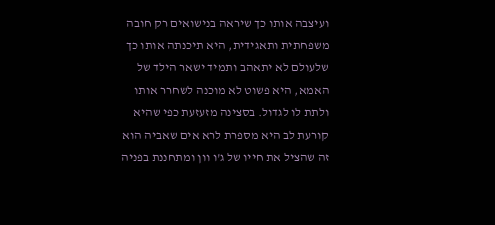ועיצבה אותו כך שיראה בנישואים רק חובה משפחתית ותאגידית, היא תיכנתה אותו כך שלעולם לא יתאהב ותמיד ישאר הילד של האמא, היא פשוט לא מוכנה לשחרר אותו ולתת לו לגדול. בסצינה מזעזעת כפי שהיא קורעת לב היא מספרת לרא אים שאביה הוא זה שהציל את חייו של ג'ו וון ומתחננת בפניה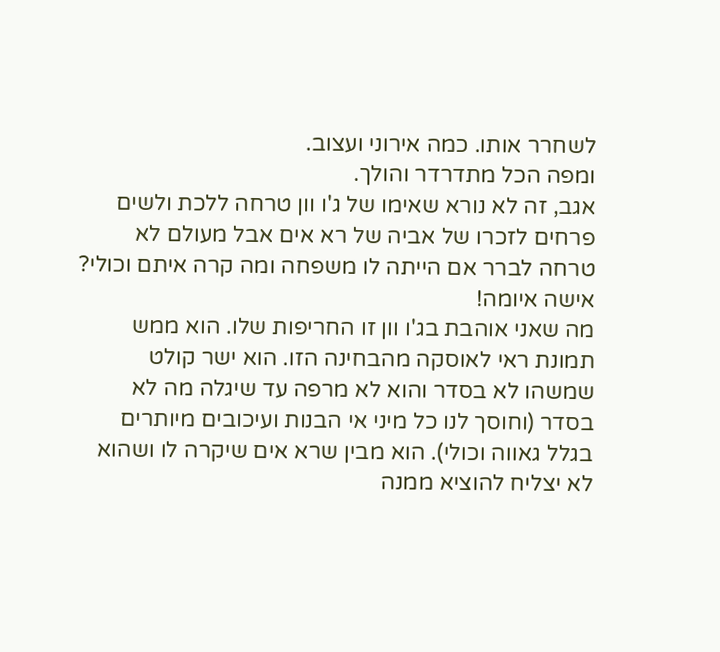לשחרר אותו. כמה אירוני ועצוב.
ומפה הכל מתדרדר והולך.
אגב, זה לא נורא שאימו של ג'ו וון טרחה ללכת ולשים פרחים לזכרו של אביה של רא אים אבל מעולם לא טרחה לברר אם הייתה לו משפחה ומה קרה איתם וכולי? אישה איומה!
מה שאני אוהבת בג'ו וון זו החריפות שלו. הוא ממש תמונת ראי לאוסקה מהבחינה הזו. הוא ישר קולט שמשהו לא בסדר והוא לא מרפה עד שיגלה מה לא בסדר (וחוסך לנו כל מיני אי הבנות ועיכובים מיותרים בגלל גאווה וכולי). הוא מבין שרא אים שיקרה לו ושהוא לא יצליח להוציא ממנה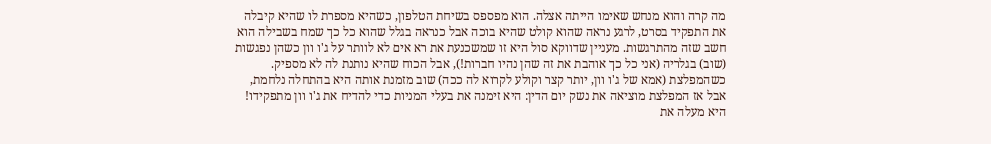מה קרה והוא מנחש שאימו הייתה אצלה. הוא מפספס בשיחת הטלפון, כשהיא מספרת לו שהיא קיבלה את התפקיד בסרט, לרגע נראה שהוא קולט שהיא בוכה אבל כנראה בגלל שהוא כל כך שמח בשבילה הוא חשב שזה מהתרגשות. מעניין שדווקא סול היא זו שמשכנעת את רא אים לא לוותר על ג'ו וון כשהן נפגשות (שוב) בגלריה (אני כל כך אוהבת את זה שהן נהיו חברות!), אבל הכוח שהיא נותנת לה לא מספיק. כשהמפלצת (אמא של ג'ו וון, יותר קצר וקולע לקרוא לה ככה) שוב מזמנת אותה היא בהתחלה נלחמת, אבל אז המפלצת מוציאה את נשק יום הדין: היא זימנה את בעלי המניות כדי להדיח את ג'ו וון מתפקידו! היא מעלה את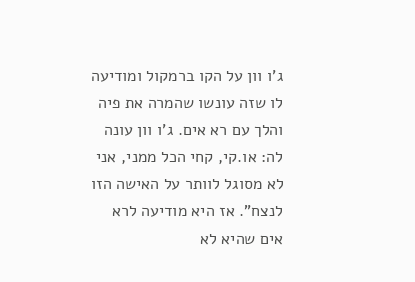ג'ו וון על הקו ברמקול ומודיעה לו שזה עונשו שהמרה את פיה והלך עם רא אים. ג'ו וון עונה לה: או.קי, קחי הכל ממני, אני לא מסוגל לוותר על האישה הזו לנצח". אז היא מודיעה לרא אים שהיא לא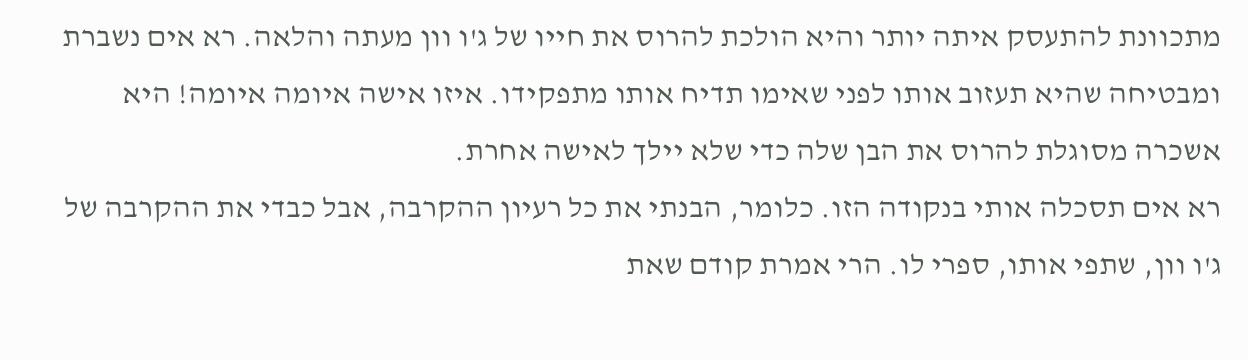מתכוונת להתעסק איתה יותר והיא הולכת להרוס את חייו של ג'ו וון מעתה והלאה. רא אים נשברת ומבטיחה שהיא תעזוב אותו לפני שאימו תדיח אותו מתפקידו. איזו אישה איומה איומה! היא אשכרה מסוגלת להרוס את הבן שלה כדי שלא יילך לאישה אחרת.
רא אים תסכלה אותי בנקודה הזו. כלומר, הבנתי את כל רעיון ההקרבה, אבל כבדי את ההקרבה של ג'ו וון, שתפי אותו, ספרי לו. הרי אמרת קודם שאת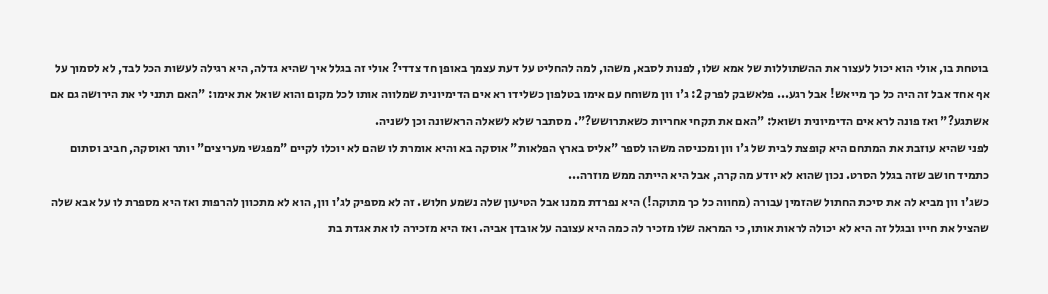בוטחת בו, אולי הוא יכול לעצור את ההשתוללות של אמא שלו, לפנות לסבא, משהו, למה להחליט על דעת עצמך באופן חד צדדי? אולי זה בגלל איך שהיא גדלה, היא רגילה לעשות הכל לבד, לא לסמוך על אף אחד אבל זה היה כל כך מייאש! אבל רגע... פלאשבק לפרק 2: ג'ו וון משוחח עם אימו בטלפון כשלידו רא אים הדימיונית שמלווה אותו לכל מקום והוא שואל את אימו: "האם תתני לי את הירושה גם אם אשתגע?" ואז פונה לרא אים הדימיונית ושואל: "האם את תקחי אחריות כשאתרושש?". מסתבר שלא לשאלה הראשונה וכן לשניה.
לפני שהיא עוזבת את המתחם היא קופצת לבית של ג'ו וון ומכניסה משהו לספר "אליס בארץ הפלאות" אוסקה בא והיא אומרת לו שהם לא יוכלו לקיים "מפגשי מעריצים" יותר ואוסקה, חביב וסתום כתמיד חושב שזה בגלל הסרט. נכון שהוא לא יודע מה קרה, אבל היא הייתה ממש מוזרה...
כשג'ו וון מביא לה את סיכת החתול שהזמין עבורה (מחווה כל כך מתוקה!) היא נפרדת ממנו אבל הטיעון שלה נשמע חלוש. זה לא מספיק לג'ו וון, הוא לא מתכוון להרפות ואז היא מספרת לו על אבא שלה שהציל את חייו ובגלל זה היא לא יכולה לראות אותו, כי המראה שלו מזכיר לה כמה היא עצובה על אובדן אביה. ואז היא מזכירה לו את אגדת בת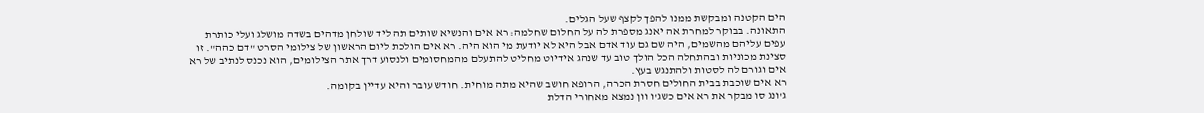הים הקטנה ומבקשת ממנו להפך לקצף שעל הגלים.
התאונה. בבוקר למחרת אה יאנג מספרת לה על החלום שחלמה: רא אים והנשיא שותים תה ליד שולחן מדהים בשדה מושלג ועלי כותרת עפים עליהם מהשמים, היה שם גם עוד אדם אבל היא לא יודעת מי הוא היה. רא אים הולכת ליום הראשון של צילומי הסרט "דם כהה". זו סצינת מכוניות ובהתחלה הכל הולך טוב עד שנהג אידיוט מחליט להתעלם מהמחסומים ולנסוע דרך אתר הצילומים, הוא נכנס לנתיב של רא אים וגורם לה לסטות ולהתנגש בעץ.
רא אים שוכבת בבית החולים חסרת הכרה, הרופא חושב שהיא מתה מוחית. חודש עובר והיא עדיין בקומה.
ג'ונג סו מבקר את רא אים כשג'ו וון נמצא מאחורי הדלת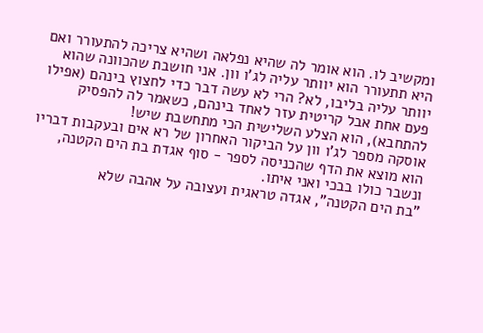ומקשיב לו. הוא אומר לה שהיא נפלאה ושהיא צריכה להתעורר ואם היא תתעורר הוא יוותר עליה לג'ו וון. אני חושבת שהכוונה שהוא יוותר עליה בליבו, לא? הרי לא עשה דבר כדי לחצוץ בינהם (אפילו פעם אחת אבל קריטית עזר לאחד בינהם, כשאמר לה להפסיק להתחבא), הוא הצלע השלישית הכי מתחשבת שיש!
אוסקה מספר לג'ו וון על הביקור האחרון של רא אים ובעקבות דבריו הוא מוצא את הדף שהכניסה לספר - סוף אגדת בת הים הקטנה, ונשבר כולו בבכי ואני איתו.
"בת הים הקטנה", אגדה טראגית ועצובה על אהבה שלא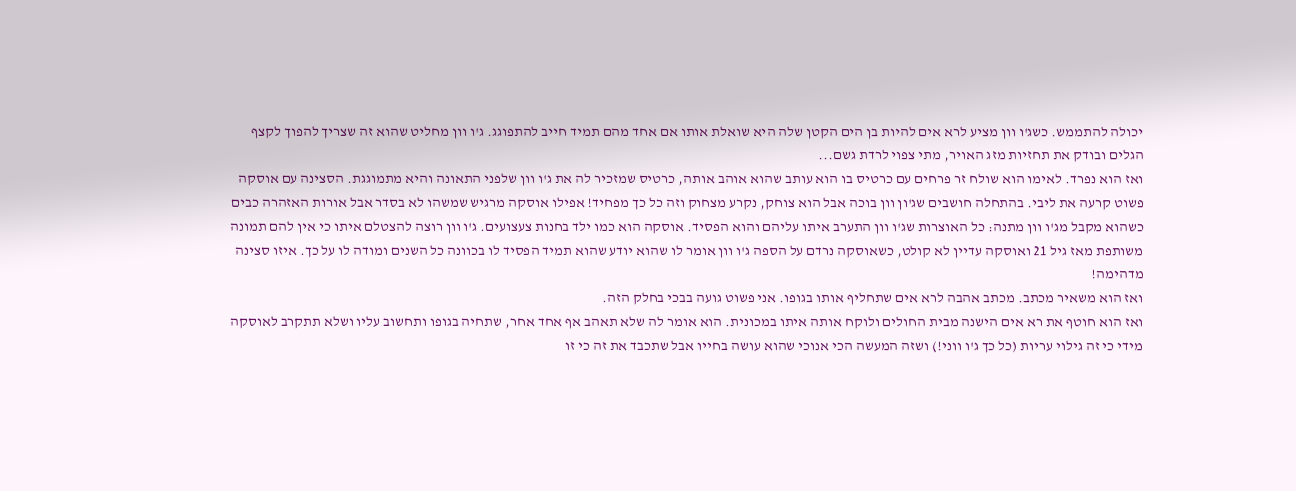יכולה להתממש. כשג'ו וון מציע לרא אים להיות בן הים הקטן שלה היא שואלת אותו אם אחד מהם תמיד חייב להתפוגג. ג'ו וון מחליט שהוא זה שצריך להפוך לקצף הגלים ובודק את תחזיות מזג האויר, מתי צפוי לרדת גשם...
ואז הוא נפרד. לאימו הוא שולח זר פרחים עם כרטיס בו הוא עותב שהוא אוהב אותה, כרטיס שמזכיר לה את ג'ו וון שלפני התאונה והיא מתמוגגת. הסצינה עם אוסקה פשוט קרעה את ליבי. בהתחלה חושבים שג'ון וון בוכה אבל הוא צוחק, נקרע מצחוק וזה כל כך מפחיד! אפילו אוסקה מרגיש שמשהו לא בסדר אבל אורות האזהרה כבים כשהוא מקבל מג'ו וון מתנה: כל האוצרות שג'ו וון התערב איתו עליהם והוא הפסיד. אוסקה הוא כמו ילד בחנות צעצועים. ג'ו וון רוצה להצטלם איתו כי אין להם תמונה משותפת מאז גיל 21 ואוסקה עדיין לא קולט, כשאוסקה נרדם על הספה ג'ו וון אומר לו שהוא יודע שהוא תמיד הפסיד לו בכוונה כל השנים ומודה לו על כך. איזו סצינה מדהימה!
ואז הוא משאיר מכתב. מכתב אהבה לרא אים שתחליף אותו בגופו. אני פשוט גועה בבכי בחלק הזה.
ואז הוא חוטף את רא אים הישנה מבית החולים ולוקח אותה איתו במכונית. הוא אומר לה שלא תאהב אף אחד אחר, שתחיה בגופו ותחשוב עליו ושלא תתקרב לאוסקה מידי כי זה גילוי עריות (כל כך ג'ו ווני!) ושזה המעשה הכי אנוכי שהוא עושה בחייו אבל שתכבד את זה כי זו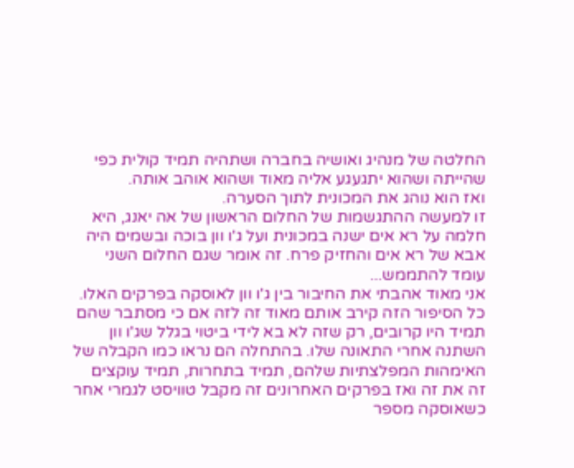החלטה של מנהיג ואושיה בחברה ושתהיה תמיד קולית כפי שהייתה ושהוא יתגעגע אליה מאוד ושהוא אוהב אותה.
ואז הוא נוהג את המכונית לתוך הסערה.
זו למעשה ההתגשמות של החלום הראשון של אה יאנג, היא חלמה על רא אים ישנה במכונית ועל ג'ו וון בוכה ובשמים היה אבא של רא אים והחזיק פרח. זה אומר שגם החלום השני עומד להתממש...
אני מאוד אהבתי את החיבור בין ג'ו וון לאוסקה בפרקים האלו. כל הסיפור הזה קירב אותם מאוד זה לזה אם כי מסתבר שהם תמיד היו קרובים, רק שזה לא בא לידי ביטוי בגלל שג'ו וון השתנה אחרי התאונה שלו. בהתחלה הם נראו כמו הקבלה של האימהות המפלצתיות שלהם, תמיד בתחרות, תמיד עוקצים זה את זה ואז בפרקים האחרונים זה מקבל טוויסט לגמרי אחר כשאוסקה מספר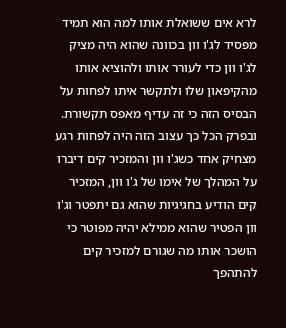לרא אים ששואלת אותו למה הוא תמיד מפסיד לג'ו וון בכוונה שהוא היה מציק לג'ו וון כדי לעורר אותו ולהוציא אותו מהקיפאון שלו ולתקשר איתו לפחות על הבסיס הזה כי זה עדיף מאפס תקשורת.
ובפרק הכל כך עצוב הזה היה לפחות רגע מצחיק אחד כשג'ו וון והמזכיר קים דיברו על המהלך של אימו של ג'ו וון, המזכיר קים הודיע בחגיגיות שהוא גם יתפטר וג'ו וון הפטיר שהוא ממילא יהיה מפוטר כי הושכר אותו מה שגורם למזכיר קים להתהפך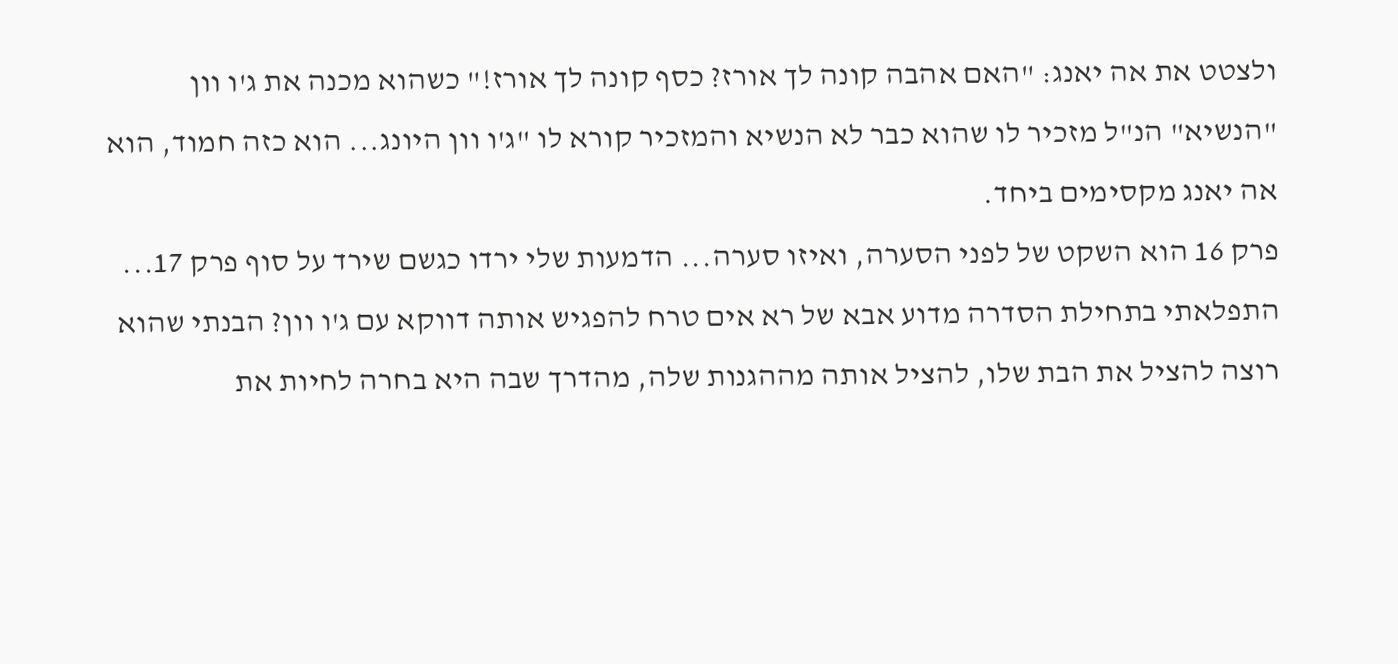ולצטט את אה יאנג: "האם אהבה קונה לך אורז? כסף קונה לך אורז!" כשהוא מכנה את ג'ו וון "הנשיא" הנ"ל מזכיר לו שהוא כבר לא הנשיא והמזכיר קורא לו "ג'ו וון היונג... הוא כזה חמוד, הוא אה יאנג מקסימים ביחד.
פרק 16 הוא השקט של לפני הסערה, ואיזו סערה... הדמעות שלי ירדו כגשם שירד על סוף פרק 17...
התפלאתי בתחילת הסדרה מדוע אבא של רא אים טרח להפגיש אותה דווקא עם ג'ו וון? הבנתי שהוא רוצה להציל את הבת שלו, להציל אותה מההגנות שלה, מהדרך שבה היא בחרה לחיות את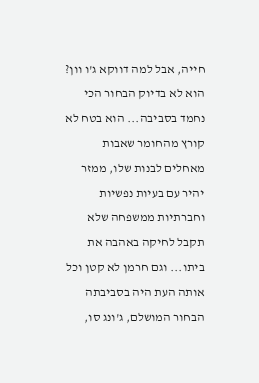חייה, אבל למה דווקא ג'ו וון? הוא לא בדיוק הבחור הכי נחמד בסביבה... הוא בטח לא קורץ מהחומר שאבות מאחלים לבנות שלו, ממזר יהיר עם בעיות נפשיות וחברתיות ממשפחה שלא תקבל לחיקה באהבה את ביתו... וגם חרמן לא קטן וכל אותה העת היה בסביבתה הבחור המושלם, ג'ונג סו,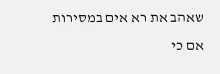שאהב את רא אים במסירות אם כי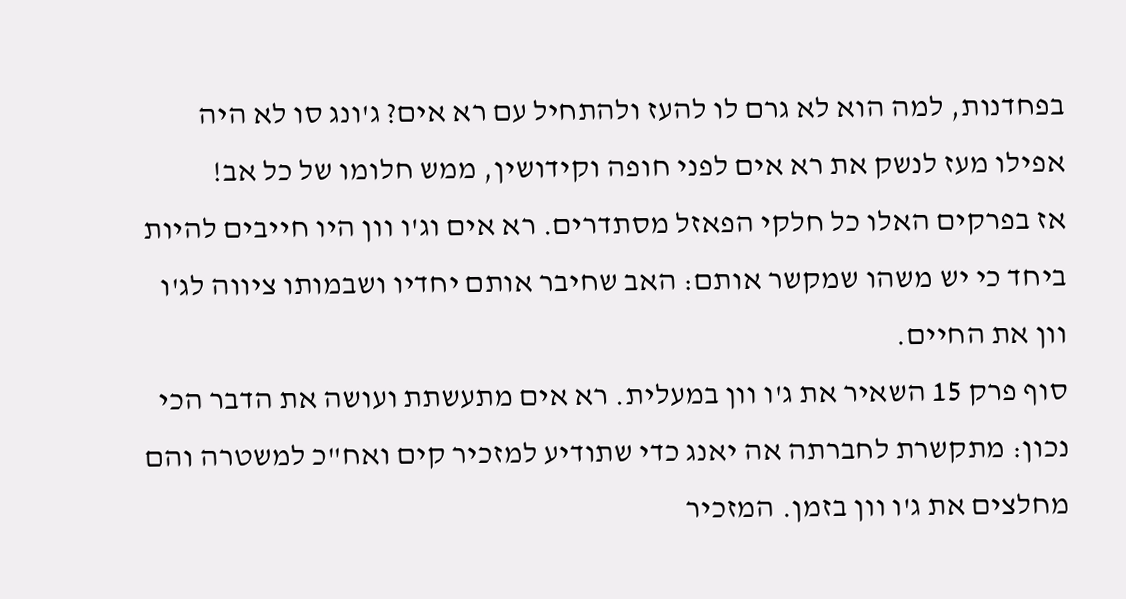בפחדנות, למה הוא לא גרם לו להעז ולהתחיל עם רא אים? ג'ונג סו לא היה אפילו מעז לנשק את רא אים לפני חופה וקידושין, ממש חלומו של כל אב!
אז בפרקים האלו כל חלקי הפאזל מסתדרים. רא אים וג'ו וון היו חייבים להיות ביחד כי יש משהו שמקשר אותם: האב שחיבר אותם יחדיו ושבמותו ציווה לג'ו וון את החיים.
סוף פרק 15 השאיר את ג'ו וון במעלית. רא אים מתעשתת ועושה את הדבר הכי נכון: מתקשרת לחברתה אה יאנג כדי שתודיע למזכיר קים ואח"כ למשטרה והם מחלצים את ג'ו וון בזמן. המזכיר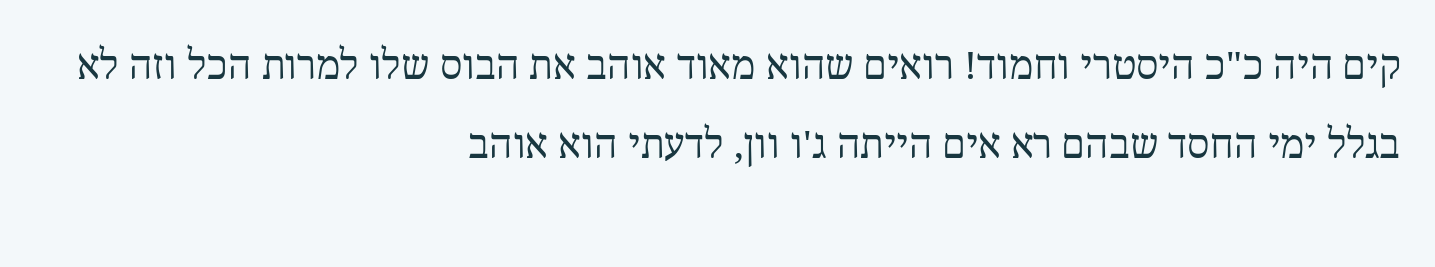קים היה כ"כ היסטרי וחמוד! רואים שהוא מאוד אוהב את הבוס שלו למרות הכל וזה לא בגלל ימי החסד שבהם רא אים הייתה ג'ו וון, לדעתי הוא אוהב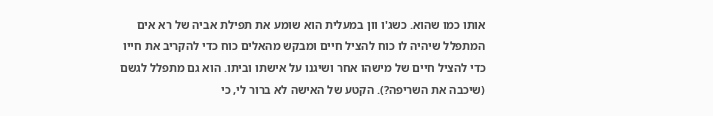אותו כמו שהוא. כשג'ו וון במעלית הוא שומע את תפילת אביה של רא אים המתפלל שיהיה לו כוח להציל חיים ומבקש מהאלים כוח כדי להקריב את חייו כדי להציל חיים של מישהו אחר ושיגנו על אישתו וביתו. הוא גם מתפלל לגשם (שיכבה את השריפה?). הקטע של האישה לא ברור לי, כי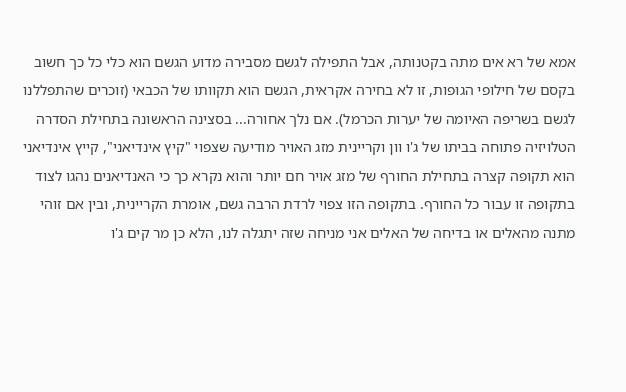אמא של רא אים מתה בקטנותה, אבל התפילה לגשם מסבירה מדוע הגשם הוא כלי כל כך חשוב בקסם של חילופי הגופות, זו לא בחירה אקראית, הגשם הוא תקוותו של הכבאי (זוכרים שהתפללנו לגשם בשריפה האיומה של יערות הכרמל). אם נלך אחורה... בסצינה הראשונה בתחילת הסדרה הטלויזיה פתוחה בביתו של ג'ו וון וקריינית מזג האויר מודיעה שצפוי "קיץ אינדיאני", קייץ אינדיאני הוא תקופה קצרה בתחילת החורף של מזג אויר חם יותר והוא נקרא כך כי האנדיאנים נהגו לצוד בתקופה זו עבור כל החורף. בתקופה הזו צפוי לרדת הרבה גשם, אומרת הקריינית, ובין אם זוהי מתנה מהאלים או בדיחה של האלים אני מניחה שזה יתגלה לנו, הלא כן מר קים ג'ו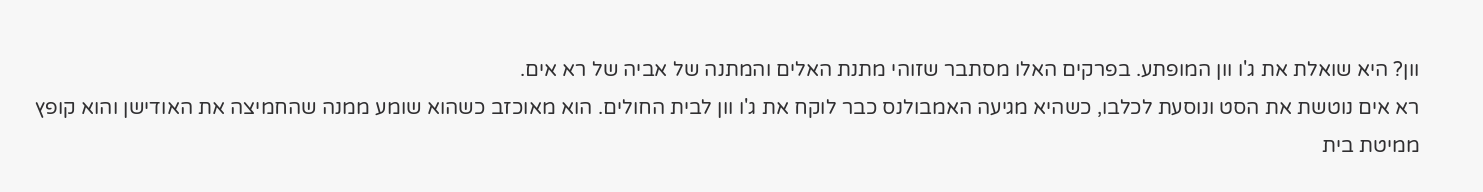וון? היא שואלת את ג'ו וון המופתע. בפרקים האלו מסתבר שזוהי מתנת האלים והמתנה של אביה של רא אים.
רא אים נוטשת את הסט ונוסעת לכלבו, כשהיא מגיעה האמבולנס כבר לוקח את ג'ו וון לבית החולים. הוא מאוכזב כשהוא שומע ממנה שהחמיצה את האודישן והוא קופץ ממיטת בית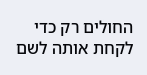החולים רק כדי לקחת אותה לשם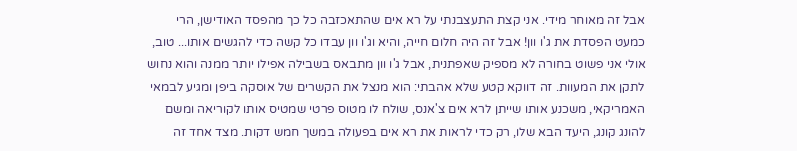אבל זה מאוחר מידי. אני קצת התעצבנתי על רא אים שהתאכזבה כל כך מהפסד האודישן, הרי כמעט הפסדת את ג'ו וון! אבל זה היה חלום חייה, והיא וג'ו וון עבדו כל קשה כדי להגשים אותו... טוב, אולי אני פשוט בחורה לא מספיק שאפתנית, אבל ג'ו וון מתבאס בשבילה אפילו יותר ממנה והוא נחוש לתקן את המעוות. זה דווקא קטע שלא אהבתי: הוא מנצל את הקשרים של אוסקה ביפן ומגיע לבמאי האמריקאי, משכנע אותו שייתן לרא אים צ'אנס, שולח לו מטוס פרטי שמטיס אותו לקוריאה ומשם להונג קונג, היעד הבא שלו, רק כדי לראות את רא אים בפעולה במשך חמש דקות. מצד אחד זה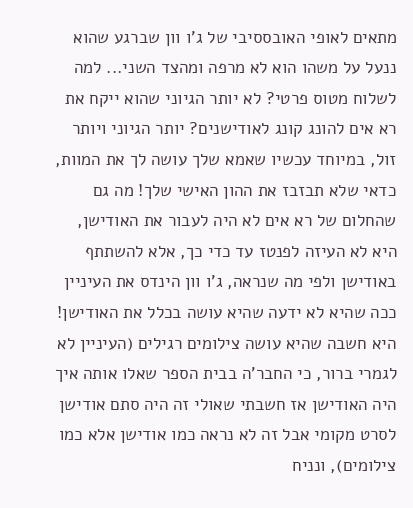מתאים לאופי האובססיבי של ג'ו וון שברגע שהוא ננעל על משהו הוא לא מרפה ומהצד השני... למה לשלוח מטוס פרטי? לא יותר הגיוני שהוא ייקח את רא אים להונג קונג לאודישנים? יותר הגיוני ויותר זול, במיוחד עכשיו שאמא שלך עושה לך את המוות, כדאי שלא תבזבז את ההון האישי שלך! מה גם שהחלום של רא אים לא היה לעבור את האודישן, היא לא העיזה לפנטז עד כדי כך, אלא להשתתף באודישן ולפי מה שנראה, ג'ו וון הינדס את העיניין ככה שהיא לא ידעה שהיא עושה בכלל את האודישן! היא חשבה שהיא עושה צילומים רגילים (העיניין לא לגמרי ברור, כי החבר'ה בבית הספר שאלו אותה איך היה האודישן אז חשבתי שאולי זה היה סתם אודישן לסרט מקומי אבל זה לא נראה כמו אודישן אלא כמו צילומים), ונניח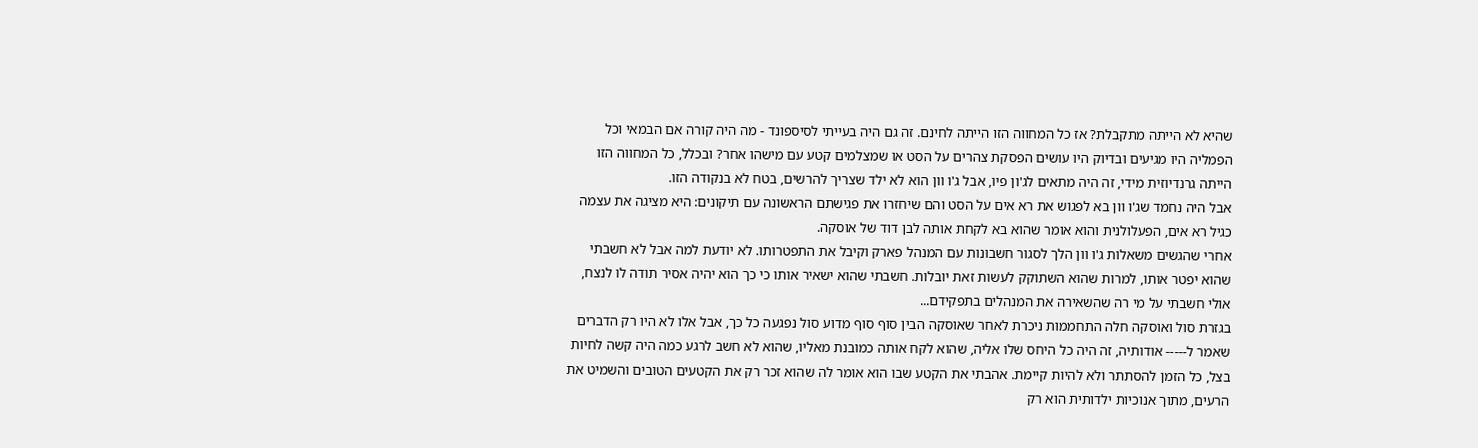שהיא לא הייתה מתקבלת? אז כל המחווה הזו הייתה לחינם. זה גם היה בעייתי לסיספונד - מה היה קורה אם הבמאי וכל הפמליה היו מגיעים ובדיוק היו עושים הפסקת צהרים על הסט או שמצלמים קטע עם מישהו אחר? ובכלל, כל המחווה הזו הייתה גרנדיוזית מידי, זה היה מתאים לג'ון פיו, אבל ג'ו וון הוא לא ילד שצריך להרשים, בטח לא בנקודה הזו.
אבל היה נחמד שג'ו וון בא לפגוש את רא אים על הסט והם שיחזרו את פגישתם הראשונה עם תיקונים: היא מציגה את עצמה כגיל רא אים, הפעלולנית והוא אומר שהוא בא לקחת אותה לבן דוד של אוסקה.
אחרי שהגשים משאלות ג'ו וון הלך לסגור חשבונות עם המנהל פארק וקיבל את התפטרותו. לא יודעת למה אבל לא חשבתי שהוא יפטר אותו, למרות שהוא השתוקק לעשות זאת יובלות. חשבתי שהוא ישאיר אותו כי כך הוא יהיה אסיר תודה לו לנצח, אולי חשבתי על מי רה שהשאירה את המנהלים בתפקידם...
בגזרת סול ואוסקה חלה התחממות ניכרת לאחר שאוסקה הבין סוף סוף מדוע סול נפגעה כל כך, אבל אלו לא היו רק הדברים שאמר ל----- אודותיה, זה היה כל היחס שלו אליה, שהוא לקח אותה כמובנת מאליו, שהוא לא חשב לרגע כמה היה קשה לחיות בצל, כל הזמן להסתתר ולא להיות קיימת. אהבתי את הקטע שבו הוא אומר לה שהוא זכר רק את הקטעים הטובים והשמיט את הרעים, מתוך אנוכיות ילדותית הוא רק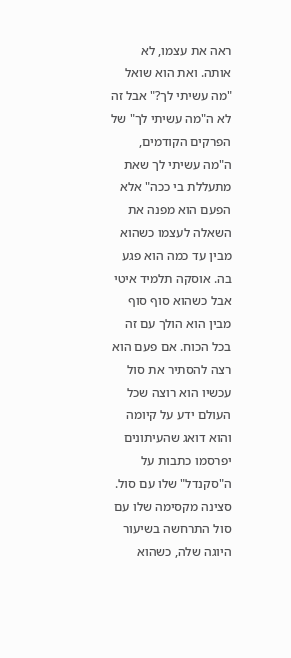ראה את עצמו, לא אותה. ואת הוא שואל "מה עשיתי לך?" אבל זה לא ה"מה עשיתי לך" של הפרקים הקודמים, ה"מה עשיתי לך שאת מתעללת בי ככה" אלא הפעם הוא מפנה את השאלה לעצמו כשהוא מבין עד כמה הוא פגע בה. אוסקה תלמיד איטי אבל כשהוא סוף סוף מבין הוא הולך עם זה בכל הכוח. אם פעם הוא רצה להסתיר את סול עכשיו הוא רוצה שכל העולם ידע על קיומה והוא דואג שהעיתונים יפרסמו כתבות על ה"סקנדל" שלו עם סול.
סצינה מקסימה שלו עם סול התרחשה בשיעור היוגה שלה, כשהוא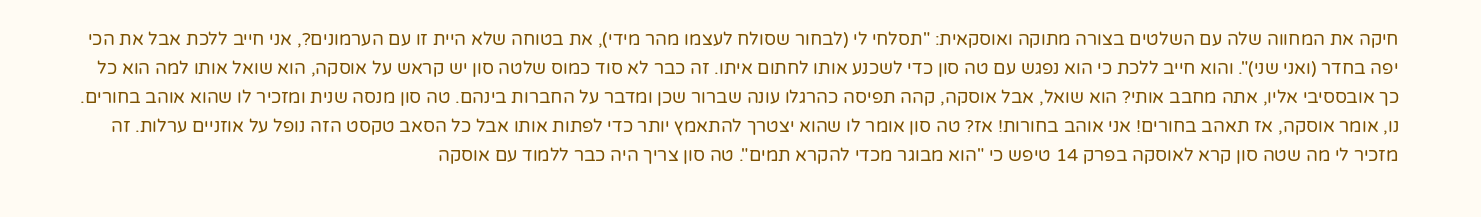חיקה את המחווה שלה עם השלטים בצורה מתוקה ואוסקאית: "תסלחי לי (לבחור שסולח לעצמו מהר מידי), את בטוחה שלא היית זו עם הערמונים?, אני חייב ללכת אבל את הכי יפה בחדר (ואני שני)". והוא חייב ללכת כי הוא נפגש עם טה סון כדי לשכנע אותו לחתום איתו. זה כבר לא סוד כמוס שלטה סון יש קראש על אוסקה, הוא שואל אותו למה הוא כל כך אובססיבי אליו, אתה מחבב אותי? הוא שואל, אבל אוסקה, קהה תפיסה כהרגלו עונה שברור שכן ומדבר על החברות בינהם. טה סון מנסה שנית ומזכיר לו שהוא אוהב בחורים. נו, אומר אוסקה, אז תאהב בחורים! אני אוהב בחורות! אז? טה סון אומר לו שהוא יצטרך להתאמץ יותר כדי לפתות אותו אבל כל הסאב טקסט הזה נופל על אוזניים ערלות. זה מזכיר לי מה שטה סון קרא לאוסקה בפרק 14 טיפש כי "הוא מבוגר מכדי להקרא תמים". טה סון צריך היה כבר ללמוד עם אוסקה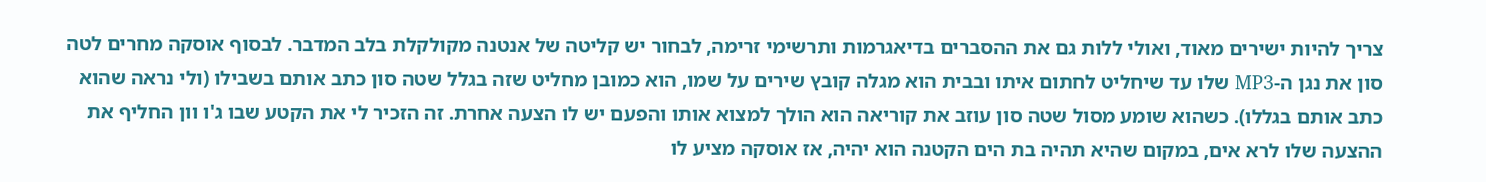צריך להיות ישירים מאוד, ואולי ללות גם את ההסברים בדיאגרמות ותרשימי זרימה, לבחור יש קליטה של אנטנה מקולקלת בלב המדבר. לבסוף אוסקה מחרים לטה סון את נגן ה-MP3 שלו עד שיחליט לחתום איתו ובבית הוא מגלה קובץ שירים על שמו, הוא כמובן מחליט שזה בגלל שטה סון כתב אותם בשבילו (ולי נראה שהוא כתב אותם בגללו). כשהוא שומע מסול שטה סון עוזב את קוריאה הוא הולך למצוא אותו והפעם יש לו הצעה אחרת. זה הזכיר לי את הקטע שבו ג'ו וון החליף את ההצעה שלו לרא אים, במקום שהיא תהיה בת הים הקטנה הוא יהיה, אז אוסקה מציע לו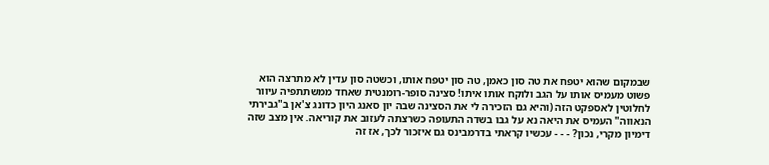שבמקום שהוא יטפח את טה סון כאמן, טה סון יטפח אותו, וכשטה סון עדין לא מתרצה הוא פשוט מעמיס אותו על הגב ולוקח אותו איתו! סצינה סופר-רומנטית שאחד ממשתתפיה עיוור לחלוטין לאספקט הזה (והיא גם הזכירה לי את הסצינה שבה יון סאנג היון כדונג צ'אן ב"גבירתי הנאווה" העמיס את היאה נא על גבו בשדה התעופה כשרצתה לעזוב את קוריאה. אין מצב שזה דימיון מקרי, נכון? - - - עכשיו קראתי בדרמבינס גם איזכור לכך, אז זה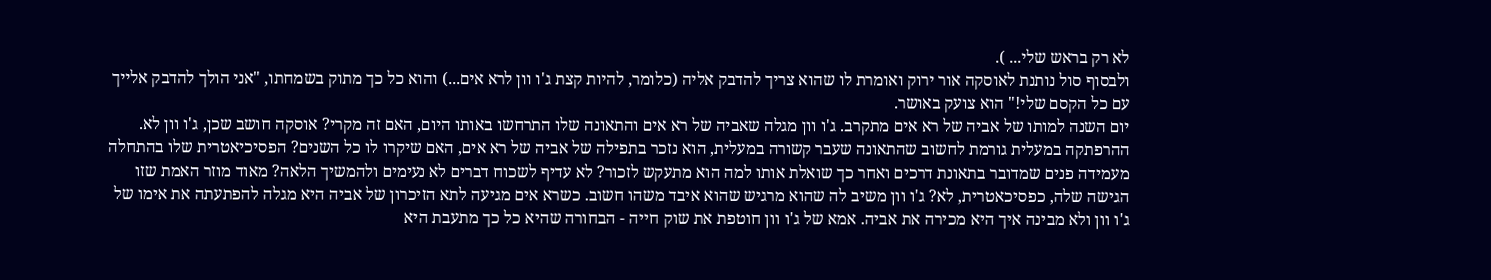לא רק בראש שלי... ).
ולבסוף סול נותנת לאוסקה אור ירוק ואומרת לו שהוא צריך להדבק אליה (כלומר, להיות קצת ג'ו וון לרא אים...) והוא כל כך מתוק בשמחתו, "אני הולך להדבק אלייך עם כל הקסם שלי!" הוא צועק באושר.
יום השנה למותו של אביה של רא אים מתקרב. ג'ו וון מגלה שאביה של רא אים והתאונה שלו התרחשו באותו היום, האם זה מקרי? אוסקה חושב שכן, ג'ו וון לא. ההרפתקה במעלית גורמת לחשוב שהתאונה שעבר קשורה במעלית, הוא נזכר בתפילה של אביה של רא אים, האם שיקרו לו כל השנים? הפסיכיאטרית שלו בהתחלה מעמידה פנים שמדובר בתאונת דרכים ואחר כך שואלת אותו למה הוא מתעקש לזכור? לא עדיף לשכוח דברים לא נעימים ולהמשיך הלאה? מאוד מוזר האמת שזו הגישה שלה, כפסיכאטרית, לא? ג'ו וון משיב לה שהוא מרגיש שהוא איבד משהו חשוב. כשרא אים מגיעה לתא הזיכרון של אביה היא מגלה להפתעתה את אימו של ג'ו וון ולא מבינה איך היא מכירה את אביה. אמא של ג'ו וון חוטפת את שוק חייה - הבחורה שהיא כל כך מתעבת היא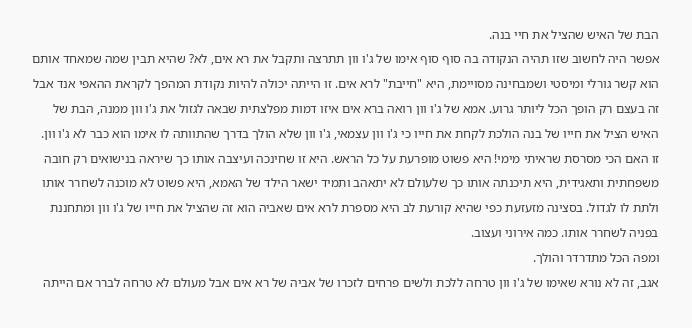הבת של האיש שהציל את חיי בנה.
אפשר היה לחשוב שזו תהיה הנקודה בה סוף סוף אימו של ג'ו וון תתרצה ותקבל את רא אים, לא? שהיא תבין שמה שמאחד אותם הוא קשר גורלי ומיסטי ושמבחינה מסויימת, היא "חייבת" לרא אים. זו הייתה יכולה להיות נקודת המהפך לקראת ההאפי אנד אבל זה בעצם רק הופך הכל ליותר גרוע. אמא של ג'ו וון רואה ברא אים איזו דמות מפלצתית שבאה לגזול את ג'ו וון ממנה, הבת של האיש הציל את חייו של בנה הולכת לקחת את חייו כי ג'ו וון עצמאי, ג'ו וון שלא הולך בדרך שהתוותה לו אימו הוא כבר לא ג'ו וון. זו האם הכי מסרסת שראיתי מימי! היא פשוט מופרעת על כל הראש. היא זו שחינכה ועיצבה אותו כך שיראה בנישואים רק חובה משפחתית ותאגידית, היא תיכנתה אותו כך שלעולם לא יתאהב ותמיד ישאר הילד של האמא, היא פשוט לא מוכנה לשחרר אותו ולתת לו לגדול. בסצינה מזעזעת כפי שהיא קורעת לב היא מספרת לרא אים שאביה הוא זה שהציל את חייו של ג'ו וון ומתחננת בפניה לשחרר אותו. כמה אירוני ועצוב.
ומפה הכל מתדרדר והולך.
אגב, זה לא נורא שאימו של ג'ו וון טרחה ללכת ולשים פרחים לזכרו של אביה של רא אים אבל מעולם לא טרחה לברר אם הייתה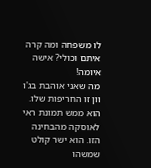לו משפחה ומה קרה איתם וכולי? אישה איומה!
מה שאני אוהבת בג'ו וון זו החריפות שלו. הוא ממש תמונת ראי לאוסקה מהבחינה הזו. הוא ישר קולט שמשהו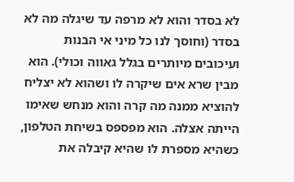לא בסדר והוא לא מרפה עד שיגלה מה לא בסדר (וחוסך לנו כל מיני אי הבנות ועיכובים מיותרים בגלל גאווה וכולי). הוא מבין שרא אים שיקרה לו ושהוא לא יצליח להוציא ממנה מה קרה והוא מנחש שאימו הייתה אצלה. הוא מפספס בשיחת הטלפון, כשהיא מספרת לו שהיא קיבלה את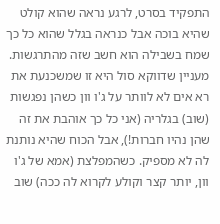התפקיד בסרט, לרגע נראה שהוא קולט שהיא בוכה אבל כנראה בגלל שהוא כל כך שמח בשבילה הוא חשב שזה מהתרגשות. מעניין שדווקא סול היא זו שמשכנעת את רא אים לא לוותר על ג'ו וון כשהן נפגשות (שוב) בגלריה (אני כל כך אוהבת את זה שהן נהיו חברות!), אבל הכוח שהיא נותנת לה לא מספיק. כשהמפלצת (אמא של ג'ו וון, יותר קצר וקולע לקרוא לה ככה) שוב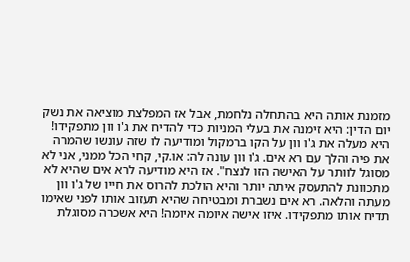מזמנת אותה היא בהתחלה נלחמת, אבל אז המפלצת מוציאה את נשק יום הדין: היא זימנה את בעלי המניות כדי להדיח את ג'ו וון מתפקידו! היא מעלה את ג'ו וון על הקו ברמקול ומודיעה לו שזה עונשו שהמרה את פיה והלך עם רא אים. ג'ו וון עונה לה: או.קי, קחי הכל ממני, אני לא מסוגל לוותר על האישה הזו לנצח". אז היא מודיעה לרא אים שהיא לא מתכוונת להתעסק איתה יותר והיא הולכת להרוס את חייו של ג'ו וון מעתה והלאה. רא אים נשברת ומבטיחה שהיא תעזוב אותו לפני שאימו תדיח אותו מתפקידו. איזו אישה איומה איומה! היא אשכרה מסוגלת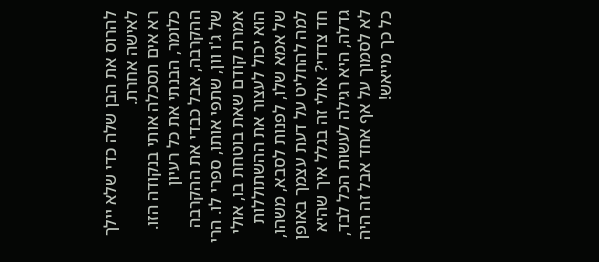להרוס את הבן שלה כדי שלא יילך לאישה אחרת.
רא אים תסכלה אותי בנקודה הזו. כלומר, הבנתי את כל רעיון ההקרבה, אבל כבדי את ההקרבה של ג'ו וון, שתפי אותו, ספרי לו. הרי אמרת קודם שאת בוטחת בו, אולי הוא יכול לעצור את ההשתוללות של אמא שלו, לפנות לסבא, משהו, למה להחליט על דעת עצמך באופן חד צדדי? אולי זה בגלל איך שהיא גדלה, היא רגילה לעשות הכל לבד, לא לסמוך על אף אחד אבל זה היה כל כך מייאש!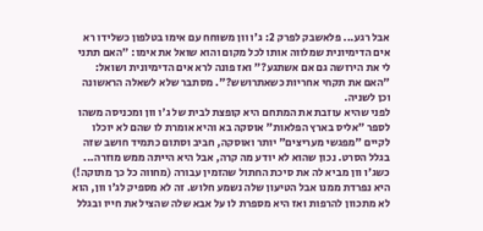אבל רגע... פלאשבק לפרק 2: ג'ו וון משוחח עם אימו בטלפון כשלידו רא אים הדימיונית שמלווה אותו לכל מקום והוא שואל את אימו: "האם תתני לי את הירושה גם אם אשתגע?" ואז פונה לרא אים הדימיונית ושואל: "האם את תקחי אחריות כשאתרושש?". מסתבר שלא לשאלה הראשונה וכן לשניה.
לפני שהיא עוזבת את המתחם היא קופצת לבית של ג'ו וון ומכניסה משהו לספר "אליס בארץ הפלאות" אוסקה בא והיא אומרת לו שהם לא יוכלו לקיים "מפגשי מעריצים" יותר ואוסקה, חביב וסתום כתמיד חושב שזה בגלל הסרט. נכון שהוא לא יודע מה קרה, אבל היא הייתה ממש מוזרה...
כשג'ו וון מביא לה את סיכת החתול שהזמין עבורה (מחווה כל כך מתוקה!) היא נפרדת ממנו אבל הטיעון שלה נשמע חלוש. זה לא מספיק לג'ו וון, הוא לא מתכוון להרפות ואז היא מספרת לו על אבא שלה שהציל את חייו ובגלל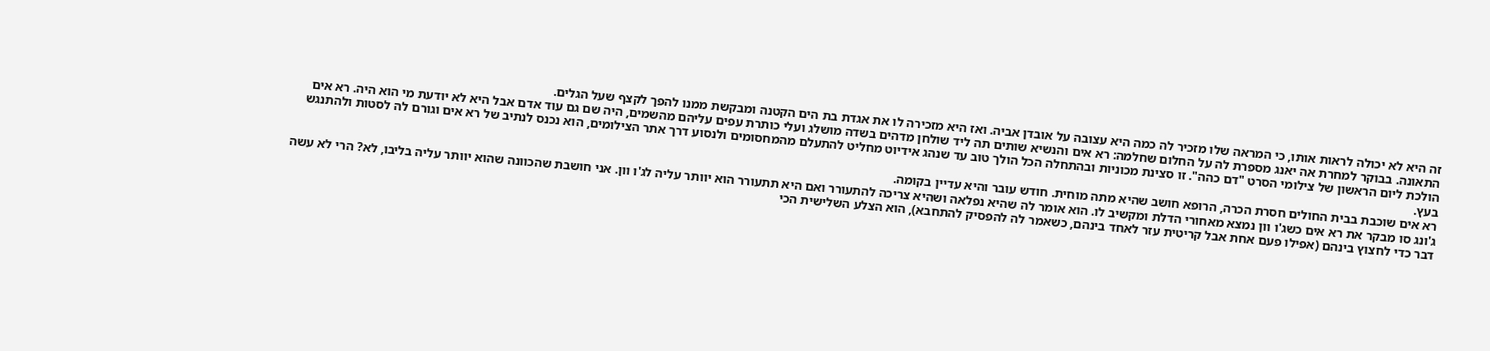זה היא לא יכולה לראות אותו, כי המראה שלו מזכיר לה כמה היא עצובה על אובדן אביה. ואז היא מזכירה לו את אגדת בת הים הקטנה ומבקשת ממנו להפך לקצף שעל הגלים.
התאונה. בבוקר למחרת אה יאנג מספרת לה על החלום שחלמה: רא אים והנשיא שותים תה ליד שולחן מדהים בשדה מושלג ועלי כותרת עפים עליהם מהשמים, היה שם גם עוד אדם אבל היא לא יודעת מי הוא היה. רא אים הולכת ליום הראשון של צילומי הסרט "דם כהה". זו סצינת מכוניות ובהתחלה הכל הולך טוב עד שנהג אידיוט מחליט להתעלם מהמחסומים ולנסוע דרך אתר הצילומים, הוא נכנס לנתיב של רא אים וגורם לה לסטות ולהתנגש בעץ.
רא אים שוכבת בבית החולים חסרת הכרה, הרופא חושב שהיא מתה מוחית. חודש עובר והיא עדיין בקומה.
ג'ונג סו מבקר את רא אים כשג'ו וון נמצא מאחורי הדלת ומקשיב לו. הוא אומר לה שהיא נפלאה ושהיא צריכה להתעורר ואם היא תתעורר הוא יוותר עליה לג'ו וון. אני חושבת שהכוונה שהוא יוותר עליה בליבו, לא? הרי לא עשה דבר כדי לחצוץ בינהם (אפילו פעם אחת אבל קריטית עזר לאחד בינהם, כשאמר לה להפסיק להתחבא), הוא הצלע השלישית הכי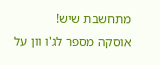מתחשבת שיש!
אוסקה מספר לג'ו וון על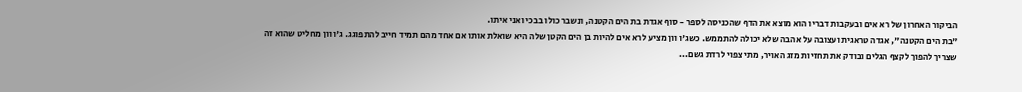הביקור האחרון של רא אים ובעקבות דבריו הוא מוצא את הדף שהכניסה לספר - סוף אגדת בת הים הקטנה, ונשבר כולו בבכי ואני איתו.
"בת הים הקטנה", אגדה טראגית ועצובה על אהבה שלא יכולה להתממש. כשג'ו וון מציע לרא אים להיות בן הים הקטן שלה היא שואלת אותו אם אחד מהם תמיד חייב להתפוגג. ג'ו וון מחליט שהוא זה שצריך להפוך לקצף הגלים ובודק את תחזיות מזג האויר, מתי צפוי לרדת גשם...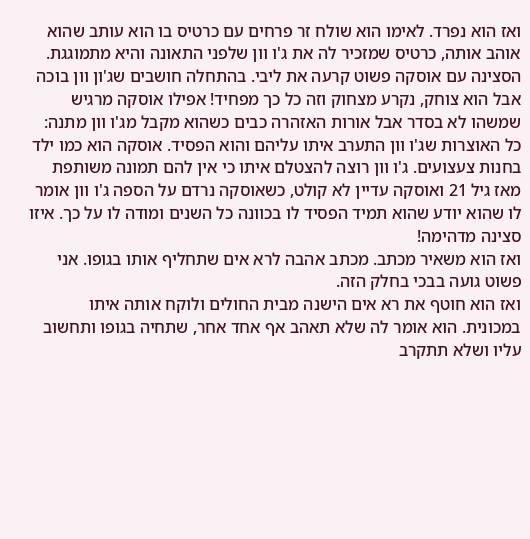ואז הוא נפרד. לאימו הוא שולח זר פרחים עם כרטיס בו הוא עותב שהוא אוהב אותה, כרטיס שמזכיר לה את ג'ו וון שלפני התאונה והיא מתמוגגת. הסצינה עם אוסקה פשוט קרעה את ליבי. בהתחלה חושבים שג'ון וון בוכה אבל הוא צוחק, נקרע מצחוק וזה כל כך מפחיד! אפילו אוסקה מרגיש שמשהו לא בסדר אבל אורות האזהרה כבים כשהוא מקבל מג'ו וון מתנה: כל האוצרות שג'ו וון התערב איתו עליהם והוא הפסיד. אוסקה הוא כמו ילד בחנות צעצועים. ג'ו וון רוצה להצטלם איתו כי אין להם תמונה משותפת מאז גיל 21 ואוסקה עדיין לא קולט, כשאוסקה נרדם על הספה ג'ו וון אומר לו שהוא יודע שהוא תמיד הפסיד לו בכוונה כל השנים ומודה לו על כך. איזו סצינה מדהימה!
ואז הוא משאיר מכתב. מכתב אהבה לרא אים שתחליף אותו בגופו. אני פשוט גועה בבכי בחלק הזה.
ואז הוא חוטף את רא אים הישנה מבית החולים ולוקח אותה איתו במכונית. הוא אומר לה שלא תאהב אף אחד אחר, שתחיה בגופו ותחשוב עליו ושלא תתקרב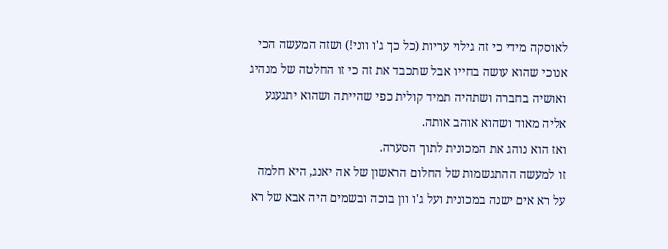לאוסקה מידי כי זה גילוי עריות (כל כך ג'ו ווני!) ושזה המעשה הכי אנוכי שהוא עושה בחייו אבל שתכבד את זה כי זו החלטה של מנהיג ואושיה בחברה ושתהיה תמיד קולית כפי שהייתה ושהוא יתגעגע אליה מאוד ושהוא אוהב אותה.
ואז הוא נוהג את המכונית לתוך הסערה.
זו למעשה ההתגשמות של החלום הראשון של אה יאנג, היא חלמה על רא אים ישנה במכונית ועל ג'ו וון בוכה ובשמים היה אבא של רא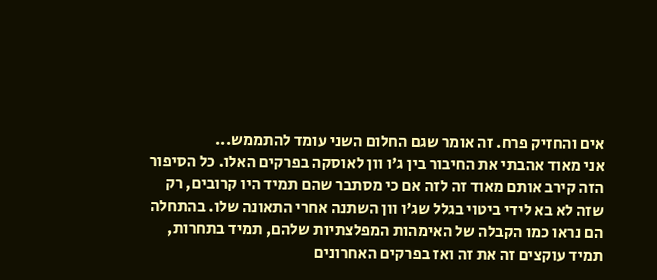אים והחזיק פרח. זה אומר שגם החלום השני עומד להתממש...
אני מאוד אהבתי את החיבור בין ג'ו וון לאוסקה בפרקים האלו. כל הסיפור הזה קירב אותם מאוד זה לזה אם כי מסתבר שהם תמיד היו קרובים, רק שזה לא בא לידי ביטוי בגלל שג'ו וון השתנה אחרי התאונה שלו. בהתחלה הם נראו כמו הקבלה של האימהות המפלצתיות שלהם, תמיד בתחרות, תמיד עוקצים זה את זה ואז בפרקים האחרונים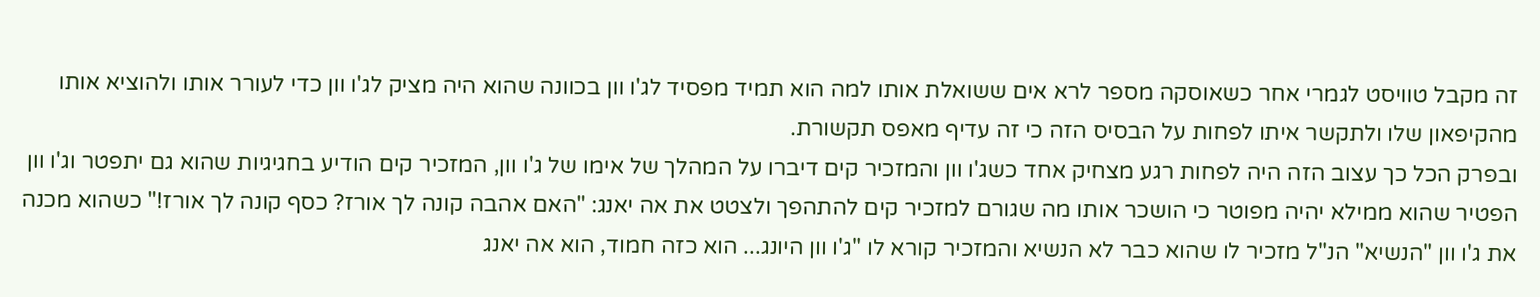זה מקבל טוויסט לגמרי אחר כשאוסקה מספר לרא אים ששואלת אותו למה הוא תמיד מפסיד לג'ו וון בכוונה שהוא היה מציק לג'ו וון כדי לעורר אותו ולהוציא אותו מהקיפאון שלו ולתקשר איתו לפחות על הבסיס הזה כי זה עדיף מאפס תקשורת.
ובפרק הכל כך עצוב הזה היה לפחות רגע מצחיק אחד כשג'ו וון והמזכיר קים דיברו על המהלך של אימו של ג'ו וון, המזכיר קים הודיע בחגיגיות שהוא גם יתפטר וג'ו וון הפטיר שהוא ממילא יהיה מפוטר כי הושכר אותו מה שגורם למזכיר קים להתהפך ולצטט את אה יאנג: "האם אהבה קונה לך אורז? כסף קונה לך אורז!" כשהוא מכנה את ג'ו וון "הנשיא" הנ"ל מזכיר לו שהוא כבר לא הנשיא והמזכיר קורא לו "ג'ו וון היונג... הוא כזה חמוד, הוא אה יאנג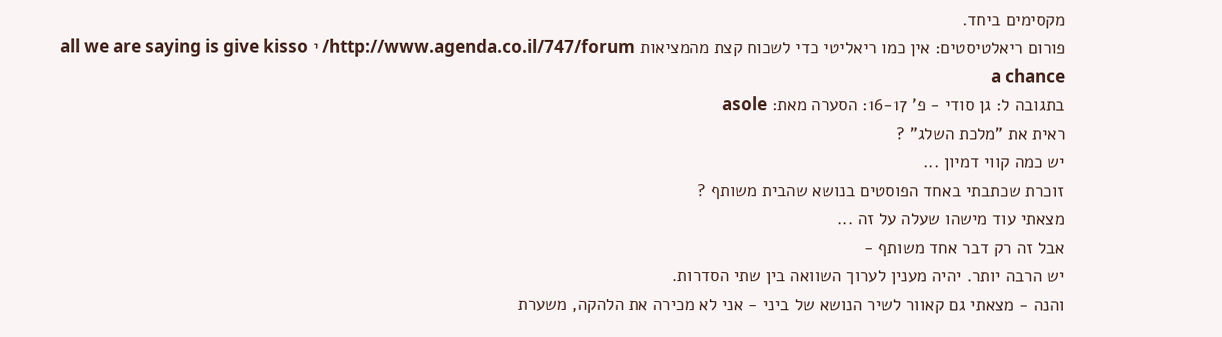מקסימים ביחד.
פורום ריאלטיסטים: אין כמו ריאליטי כדי לשכוח קצת מהמציאות http://www.agenda.co.il/747/forum/ י all we are saying is give kisso a chance
בתגובה ל: גן סודי - פ' 16-17: הסערה מאת: asole
ראית את "מלכת השלג" ?
יש כמה קווי דמיון ...
זוכרת שכתבתי באחד הפוסטים בנושא שהבית משותף ?
מצאתי עוד מישהו שעלה על זה ...
אבל זה רק דבר אחד משותף -
יש הרבה יותר. יהיה מענין לערוך השוואה בין שתי הסדרות.
והנה - מצאתי גם קאוור לשיר הנושא של ביני - אני לא מכירה את הלהקה, משערת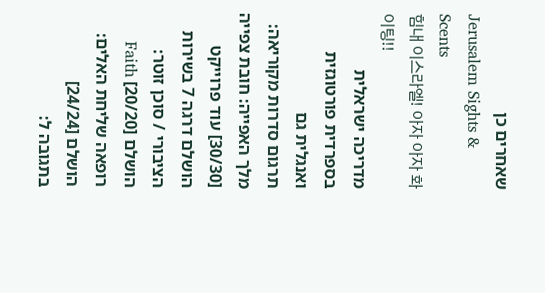שאחרים כן
Jerusalem Sights & Scents
힘내 이스라엘! 아자 아자 화이팅!!
מדריכה ישראלית בספרדית פורטוגזית ואנגלית גם
תרגום סדרות מקוריאה: מלך האפייה: חובת צפייה [30/30] עוד פרוייקט הושלם דרגה 7 בשירות הציבורי / סוכן זוטר: הושלם [20/20] Faith רופאה שליחת האלים: הושלם [24/24]
בתגובה ל: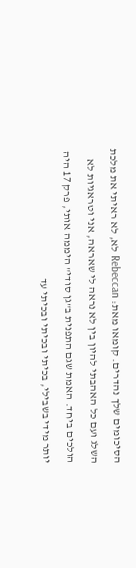הסיכומים שלך נהדרים. קומאו מאת: Rebeccan לא, לא ראיתי את מלכת השלג ועם כל האהבתי להיון בין לא נראה לי שאראה, אני וטראגיות לא הולכים ביחד. האמת שגם התפנית ב"גן סודי" היממה אותי, פרק 17 היה יותר מידי בשבילי, בכיתי ובכיתי ובכיתי עד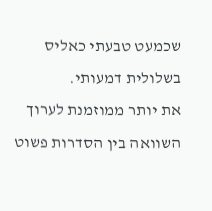שכמעט טבעתי כאליס בשלולית דמעותי.
את יותר ממוזמנת לערוך השוואה בין הסדרות פשוט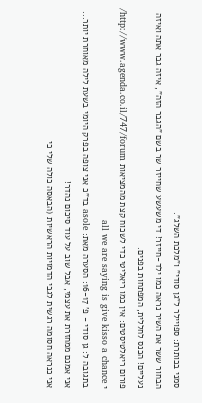סמני בכותרת: ספויילר ל"גן סודי" ו"מלכת השלג".
הבחור ששר את השיר נראה כמו ילד-חייזר! די משעשע שחייזר שר בשם "הגבר הזה", איזה גבר אתה ואיזה נעליים! הכנס לחללית, המפתחות בפנים.
פורום ריאלטיסטים: אין כמו ריאליטי כדי לשכוח קצת מהמציאות http://www.agenda.co.il/747/forum/ י all we are saying is give kisso a chance
בתגובה ל: גן סודי - פ' 16-17: הסערה מאת: asole בד"כ אני צופה בפרק היומי בשעת לילה מאוחרת יותר... אני אמנם ממחזרת את עצמי, אבל שוב על עוד סיכום נהדר!
אני כנראה חסומה רגשית לגבי הדמויות הראשיות (הבאסה כולה שלי כי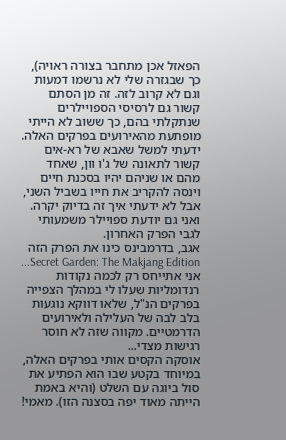הפאזל אכן מתחבר בצורה ראויה), כך שבגזרה שלי לא נרשמו דמעות וגם לא קרוב לזה. זה מן הסתם קשור גם לרסיסי הספויילרים שנתקלתי בהם, כך ששוב לא הייתי מופתעת מהאירועים בפרקים האלה. ידעתי למשל שאבא של רא-אים קשור לתאונה של ג'ו וון, שאחד מהם או שניהם יהיו בסכנת חיים וינסה להקריב את חייו בשביל השני, אבל לא ידעתי איך זה בדיוק יקרה. ואני גם יודעת ספויילר משמעותי לגבי הפרק האחרון.
אגב, בדרמבינס כינו את הפרק הזה Secret Garden: The Makjang Edition...
אני אתייחס רק לכמה נקודות רנדומליות שעלו לי במהלך הצפייה בפרקים הנ"ל, שלאו דווקא נוגעות בלב לבה של העלילה ולאירועים הדרמטיים. מקווה שזה לא חוסר רגישות מצדי...
אוסקה הקסים אותי בפרקים האלה, במיוחד בקטע שבו הוא הפתיע את סול ביוגה עם השלט (והיא באמת הייתה מאוד יפה בסצנה הזו). מאמי!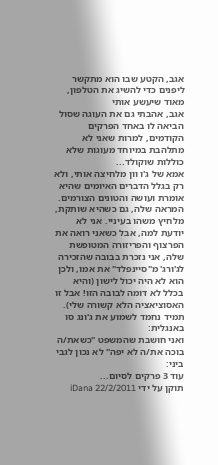אגב, הקטע שבו הוא מתקשר ליפנים כדי להשיג את הטלפון, מאוד שיעשע אותי
אגב, אהבתי גם את העוגה שסול הביאה לו באחד הפרקים הקודמים, למרות שאני לא מתלהבת במיוחד מעוגות שלא כוללות שוקולד...
אמא של ג'ו וון מלחיצה אותי, ולא רק בגלל הדברים האיומים שהיא אומרת ועושה והטונים הצורמים. המראה שלה, גם כשהיא שותקת, מלחיץ משהו בעיניי. אני לא יודעת למה, אבל כשאני רואה את הפרצוף והפריזורה המטופשת שלה, אני נזכרת בבובה שהזכירה לג'ורג' מ"סיינפלד" את אמו, ולכן הוא לא היה יכול לישון (והיא בכלל לא דומה לבובה הזו! אבל זו האסוציאציה הלא קשורה שלי).
תמיד נחמד לשמוע את ג'ונג סו באנגלית:
ואני חושבת שהמשפט "כשאת/ה בוכה את/ה לא יפה" לא נכון לגבי ביני:
עוד 3 פרקים לסיום...
תוקן על ידי iDana 22/2/2011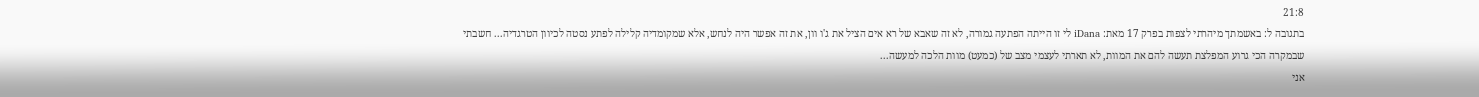21:8
בתגובה ל: באשמתך מיהרתי לצפות בפרק 17 מאת: iDana לי זו הייתה הפתעה גמורה, לא זה שאבא של רא אים הציל את ג'ו וון, את זה אפשר היה לנחש, אלא שמקומדיה קלילה לפתע נסטה לכיוון הטרגדיה... חשבתי שבמקרה הכי גרוע המפלצת תעשה להם את המוות, לא תארתי לעצמי מצב של (כמעט) מוות הלכה למעשה...
אני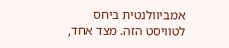אמביוולנטית ביחס לטוויסט הזה. מצד אחד,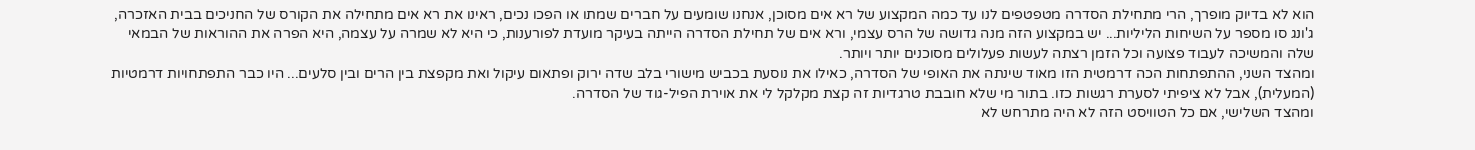הוא לא בדיוק מופרך, הרי מתחילת הסדרה מטפטפים לנו עד כמה המקצוע של רא אים מסוכן, אנחנו שומעים על חברים שמתו או הפכו נכים, ראינו את רא אים מתחילה את הקורס של החניכים בבית האזכרה, ג'ונג סו מספר על השיחות הליליות... יש במקצוע הזה מנה גדושה של הרס עצמי, ורא אים של תחילת הסדרה הייתה בעיקר מועדת לפורענות, כי היא לא שמרה על עצמה, היא הפרה את ההוראות של הבמאי שלה והמשיכה לעבוד פצועה וכל הזמן רצתה לעשות פעלולים מסוכנים יותר ויותר.
ומהצד השני, ההתפתחות הכה דרמטית הזו מאוד שינתה את האופי של הסדרה, כאילו את נוסעת בכביש מישורי בלב שדה ירוק ופתאום עיקול ואת מקפצת בין הרים ובין סלעים... היו כבר התפתחויות דרמטיות (המעלית), אבל לא ציפיתי לסערת רגשות כזו. בתור מי שלא חובבת טרגדיות זה קצת מקלקל לי את אוירת הפיל-גוד של הסדרה.
ומהצד השלישי, אם כל הטוויסט הזה לא היה מתרחש לא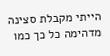הייתי מקבלת סצינה מדהימה כל כך כמו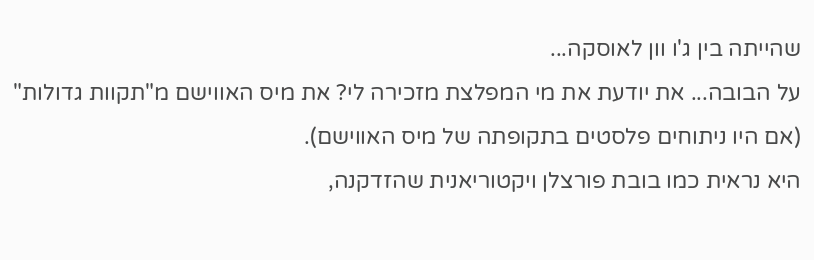שהייתה בין ג'ו וון לאוסקה...
על הבובה... את יודעת את מי המפלצת מזכירה לי? את מיס האווישם מ"תקוות גדולות" (אם היו ניתוחים פלסטים בתקופתה של מיס האווישם).
היא נראית כמו בובת פורצלן ויקטוריאנית שהזדקנה,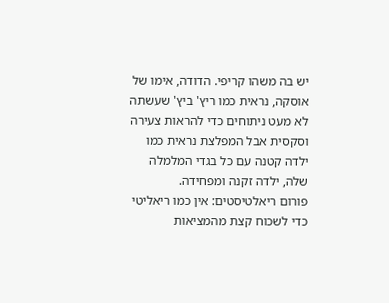יש בה משהו קריפי. הדודה, אימו של אוסקה, נראית כמו ריץ' ביץ' שעשתה לא מעט ניתוחים כדי להראות צעירה וסקסית אבל המפלצת נראית כמו ילדה קטנה עם כל בגדי המלמלה שלה, ילדה זקנה ומפחידה.
פורום ריאלטיסטים: אין כמו ריאליטי כדי לשכוח קצת מהמציאות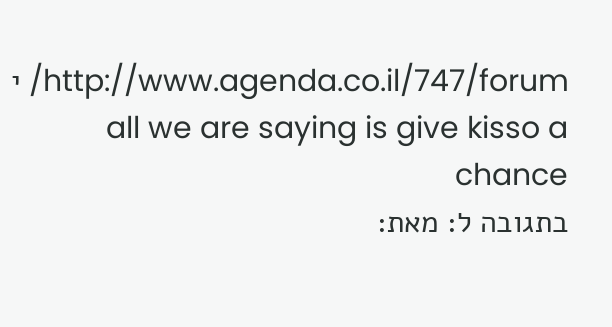http://www.agenda.co.il/747/forum/ י all we are saying is give kisso a chance
בתגובה ל: מאת: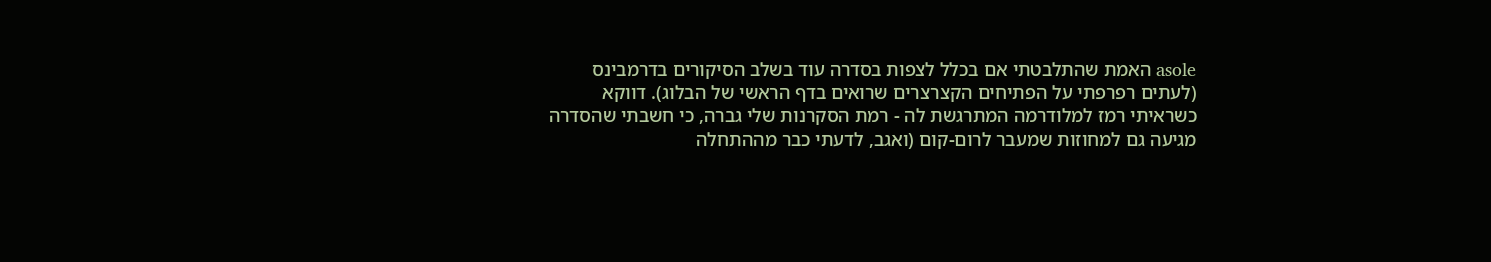asole האמת שהתלבטתי אם בכלל לצפות בסדרה עוד בשלב הסיקורים בדרמבינס (לעתים רפרפתי על הפתיחים הקצרצרים שרואים בדף הראשי של הבלוג). דווקא כשראיתי רמז למלודרמה המתרגשת לה - רמת הסקרנות שלי גברה, כי חשבתי שהסדרה מגיעה גם למחוזות שמעבר לרום-קום (ואגב, לדעתי כבר מההתחלה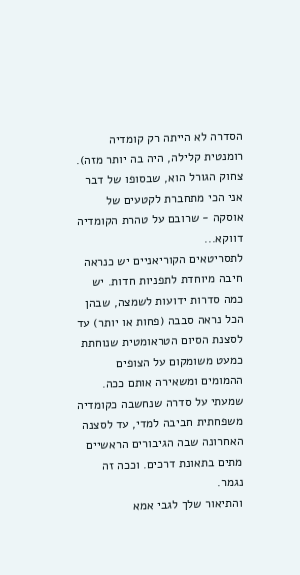הסדרה לא הייתה רק קומדיה רומנטית קלילה, היה בה יותר מזה).
צחוק הגורל הוא, שבסופו של דבר אני הכי מתחברת לקטעים של אוסקה - שרובם על טהרת הקומדיה דווקא...
לתסריטאים הקוריאניים יש כנראה חיבה מיוחדת לתפניות חדות. יש כמה סדרות ידועות לשמצה, שבהן הכל נראה סבבה (פחות או יותר) עד לסצנת הסיום הטראומטית שנוחתת כמעט משומקום על הצופים ההמומים ומשאירה אותם ככה. שמעתי על סדרה שנחשבה כקומדיה משפחתית חביבה למדי, עד לסצנה האחרונה שבה הגיבורים הראשיים מתים בתאונת דרכים. וככה זה נגמר.
והתיאור שלך לגבי אמא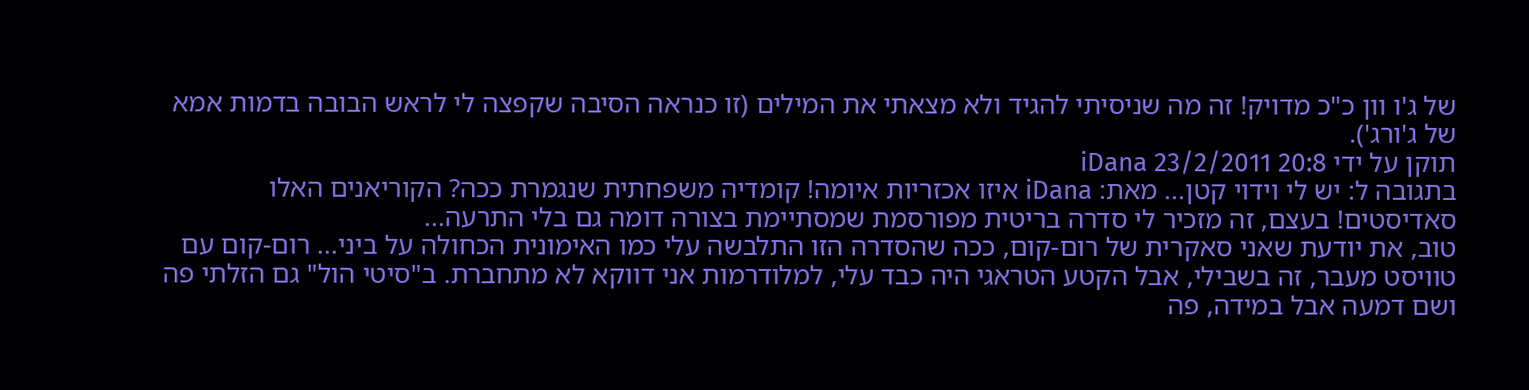של ג'ו וון כ"כ מדויק! זה מה שניסיתי להגיד ולא מצאתי את המילים (זו כנראה הסיבה שקפצה לי לראש הבובה בדמות אמא של ג'ורג').
תוקן על ידי iDana 23/2/2011 20:8
בתגובה ל: יש לי וידוי קטן... מאת: iDana איזו אכזריות איומה! קומדיה משפחתית שנגמרת ככה? הקוריאנים האלו סאדיסטים! בעצם, זה מזכיר לי סדרה בריטית מפורסמת שמסתיימת בצורה דומה גם בלי התרעה...
טוב, את יודעת שאני סאקרית של רום-קום, ככה שהסדרה הזו התלבשה עלי כמו האימונית הכחולה על ביני... רום-קום עם טוויסט מעבר, זה בשבילי, אבל הקטע הטראגי היה כבד עלי, למלודרמות אני דווקא לא מתחברת. ב"סיטי הול" גם הזלתי פה ושם דמעה אבל במידה, פה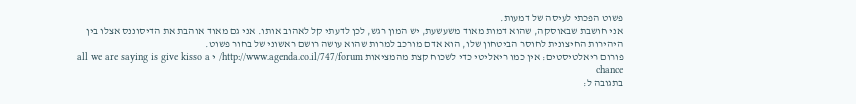פשוט הפכתי לעיסה של דמעות.
אני חושבת שבאוסקה, שהוא דמות מאוד משעשעת, יש המון רגש, לכן לדעתי קל לאהוב אותו. אני גם מאוד אוהבת את הדיסוננס אצלו בין היהירות החיצונית לחוסר הביטחון שלו, הוא אדם מורכב למרות שהוא עושה רושם ראשוני של בחור פשוט.
פורום ריאלטיסטים: אין כמו ריאליטי כדי לשכוח קצת מהמציאות http://www.agenda.co.il/747/forum/ י all we are saying is give kisso a chance
בתגובה ל: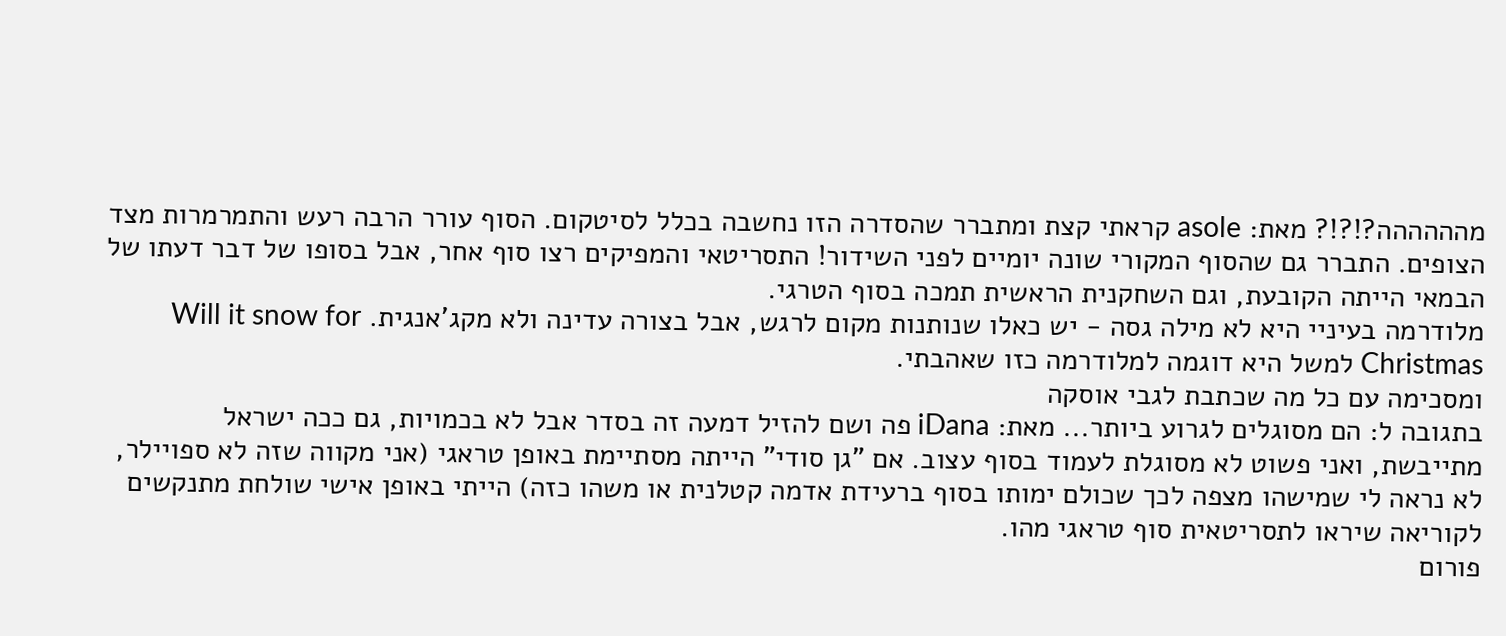מהההההה?!?!? מאת: asole קראתי קצת ומתברר שהסדרה הזו נחשבה בכלל לסיטקום. הסוף עורר הרבה רעש והתמרמרות מצד הצופים. התברר גם שהסוף המקורי שונה יומיים לפני השידור! התסריטאי והמפיקים רצו סוף אחר, אבל בסופו של דבר דעתו של הבמאי הייתה הקובעת, וגם השחקנית הראשית תמכה בסוף הטרגי.
מלודרמה בעיניי היא לא מילה גסה - יש כאלו שנותנות מקום לרגש, אבל בצורה עדינה ולא מקג'אנגית. Will it snow for Christmas למשל היא דוגמה למלודרמה כזו שאהבתי.
ומסכימה עם כל מה שכתבת לגבי אוסקה
בתגובה ל: הם מסוגלים לגרוע ביותר... מאת: iDana פה ושם להזיל דמעה זה בסדר אבל לא בכמויות, גם ככה ישראל מתייבשת, ואני פשוט לא מסוגלת לעמוד בסוף עצוב. אם "גן סודי" הייתה מסתיימת באופן טראגי (אני מקווה שזה לא ספויילר, לא נראה לי שמישהו מצפה לכך שכולם ימותו בסוף ברעידת אדמה קטלנית או משהו כזה) הייתי באופן אישי שולחת מתנקשים לקוריאה שיראו לתסריטאית סוף טראגי מהו.
פורום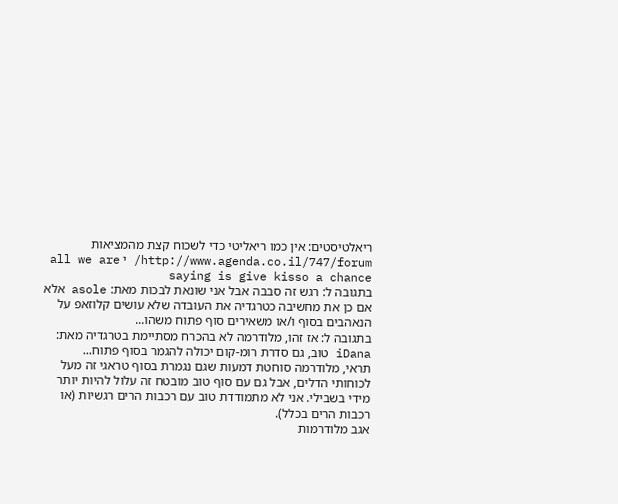ריאלטיסטים: אין כמו ריאליטי כדי לשכוח קצת מהמציאות http://www.agenda.co.il/747/forum/ י all we are saying is give kisso a chance
בתגובה ל: רגש זה סבבה אבל אני שונאת לבכות מאת: asole אלא אם כן את מחשיבה כטרגדיה את העובדה שלא עושים קלוזאפ על הנאהבים בסוף ו/או משאירים סוף פתוח משהו...
בתגובה ל: אז זהו, מלודרמה לא בהכרח מסתיימת בטרגדיה מאת: iDana טוב, גם סדרת רומ-קום יכולה להגמר בסוף פתוח...
תראי, מלודרמה סוחטת דמעות שגם נגמרת בסוף טראגי זה מעל לכוחותי הדלים, אבל גם עם סוף טוב מובטח זה עלול להיות יותר מידי בשבילי. אני לא מתמודדת טוב עם רכבות הרים רגשיות (או רכבות הרים בכלל).
אגב מלודרמות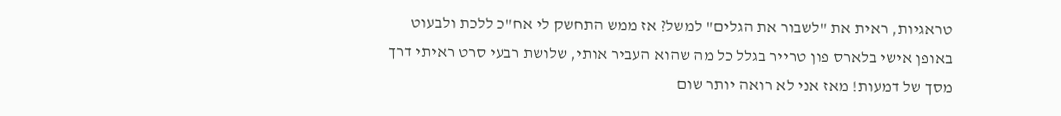טראגיות, ראית את "לשבור את הגלים" למשל? אז ממש התחשק לי אח"כ ללכת ולבעוט באופן אישי בלארס פון טרייר בגלל כל מה שהוא העביר אותי, שלושת רבעי סרט ראיתי דרך מסך של דמעות! מאז אני לא רואה יותר שום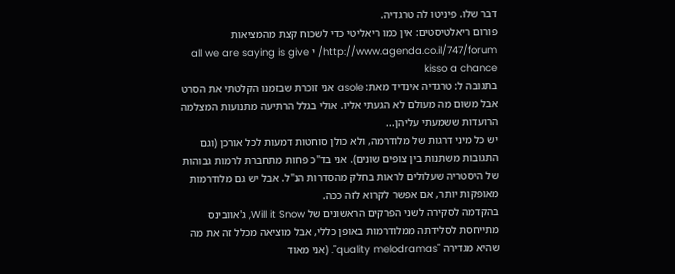דבר שלו. פיניטו לה טרגדיה.
פורום ריאלטיסטים: אין כמו ריאליטי כדי לשכוח קצת מהמציאות http://www.agenda.co.il/747/forum/ י all we are saying is give kisso a chance
בתגובה ל: טרגדיה אינדיד מאת: asole אני זוכרת שבזמנו הקלטתי את הסרט אבל משום מה מעולם לא הגעתי אליו. אולי בגלל הרתיעה מתנועות המצלמה הרועדות ששמעתי עליהן...
יש כל מיני דרגות של מלודרמה, ולא כולן סוחטות דמעות לכל אורכן (וגם התגובות משתנות בין צופים שונים). אני בד"כ פחות מתחברת לרמות גבוהות של היסטריה שעלולים לראות בחלק מהסדרות הנ"ל. אבל יש גם מלודרמות מאופקות יותר, אם אפשר לקרוא לזה ככה.
בהקדמה לסקירה לשני הפרקים הראשונים של Will it Snow, ג'אוובינס מתייחסת לסלידתה ממלודרמות באופן כללי, אבל מוציאה מכלל זה את מה שהיא מגדירה "quality melodramas". (אני מאוד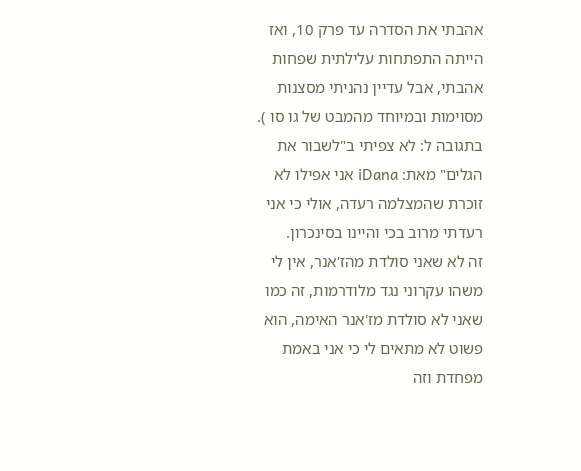אהבתי את הסדרה עד פרק 10, ואז הייתה התפתחות עלילתית שפחות אהבתי, אבל עדיין נהניתי מסצנות מסוימות ובמיוחד מהמבט של גו סו ).
בתגובה ל: לא צפיתי ב"לשבור את הגלים" מאת: iDana אני אפילו לא זוכרת שהמצלמה רעדה, אולי כי אני רעדתי מרוב בכי והיינו בסינכרון.
זה לא שאני סולדת מהז'אנר, אין לי משהו עקרוני נגד מלודרמות, זה כמו שאני לא סולדת מז'אנר האימה, הוא פשוט לא מתאים לי כי אני באמת מפחדת וזה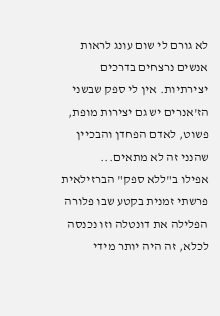לא גורם לי שום עונג לראות אנשים נרצחים בדרכים יצירתיות. אין לי ספק שבשני הז'אנרים יש גם יצירות מופת, פשוט, לאדם הפחדן והבכיין שהנני זה לא מתאים...
אפילו ב"ללא ספק" הברזילאית פרשתי זמנית בקטע שבו פלורה הפלילה את דונטלה וזו נכנסה לכלא, זה היה יותר מידי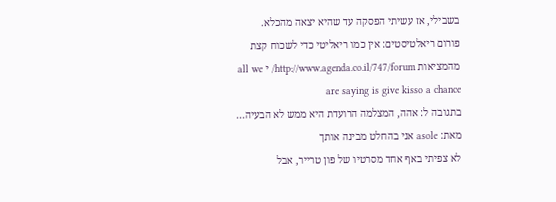בשבילי, אז עשיתי הפסקה עד שהיא יצאה מהכלא.
פורום ריאלטיסטים: אין כמו ריאליטי כדי לשכוח קצת מהמציאות http://www.agenda.co.il/747/forum/ י all we are saying is give kisso a chance
בתגובה ל: אהה, המצלמה הרועדת היא ממש לא הבעיה... מאת: asole אני בהחלט מבינה אותך
לא צפיתי באף אחד מסרטיו של פון טרייר, אבל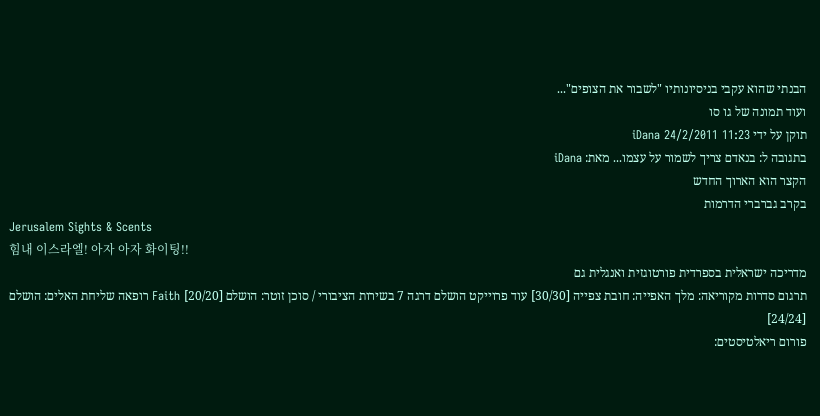הבנתי שהוא עקבי בניסיונותיו "לשבור את הצופים"...
ועוד תמונה של גו סו
תוקן על ידי iDana 24/2/2011 11:23
בתגובה ל: בנאדם צריך לשמור על עצמו... מאת: iDana
הקצר הוא הארוך החדש
בקרב גברברי הדרמות
Jerusalem Sights & Scents
힘내 이스라엘! 아자 아자 화이팅!!
מדריכה ישראלית בספרדית פורטוגזית ואנגלית גם
תרגום סדרות מקוריאה: מלך האפייה: חובת צפייה [30/30] עוד פרוייקט הושלם דרגה 7 בשירות הציבורי / סוכן זוטר: הושלם [20/20] Faith רופאה שליחת האלים: הושלם [24/24]
פורום ריאלטיסטים: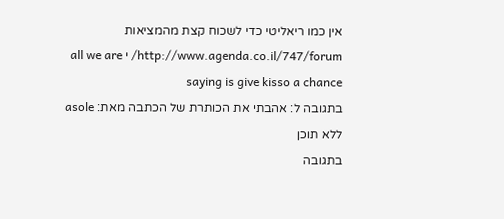אין כמו ריאליטי כדי לשכוח קצת מהמציאות http://www.agenda.co.il/747/forum/ י all we are saying is give kisso a chance
בתגובה ל: אהבתי את הכותרת של הכתבה מאת: asole ללא תוכן
בתגובה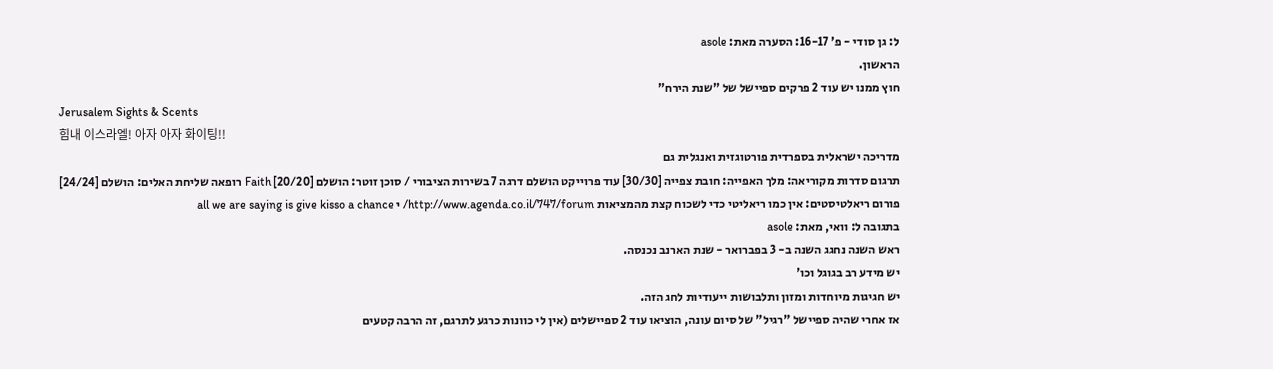ל: גן סודי - פ' 16-17: הסערה מאת: asole
הראשון.
חוץ ממנו יש עוד 2 פרקים ספיישל של "שנת הירח"
Jerusalem Sights & Scents
힘내 이스라엘! 아자 아자 화이팅!!
מדריכה ישראלית בספרדית פורטוגזית ואנגלית גם
תרגום סדרות מקוריאה: מלך האפייה: חובת צפייה [30/30] עוד פרוייקט הושלם דרגה 7 בשירות הציבורי / סוכן זוטר: הושלם [20/20] Faith רופאה שליחת האלים: הושלם [24/24]
פורום ריאלטיסטים: אין כמו ריאליטי כדי לשכוח קצת מהמציאות http://www.agenda.co.il/747/forum/ י all we are saying is give kisso a chance
בתגובה ל: וואי, מאת: asole
ראש השנה נחגג השנה ב- 3 בפברואר - שנת הארנב נכנסה.
יש מידע רב בגוגל וכו'
יש חגיגות מיוחדות ומזון ותלבושות ייעודיות לחג הזה.
אז אחרי שהיה ספיישל "רגיל" של סיום עונה, הוציאו עוד 2 ספיישלים (אין לי כוונות כרגע לתרגם, זה הרבה קטעים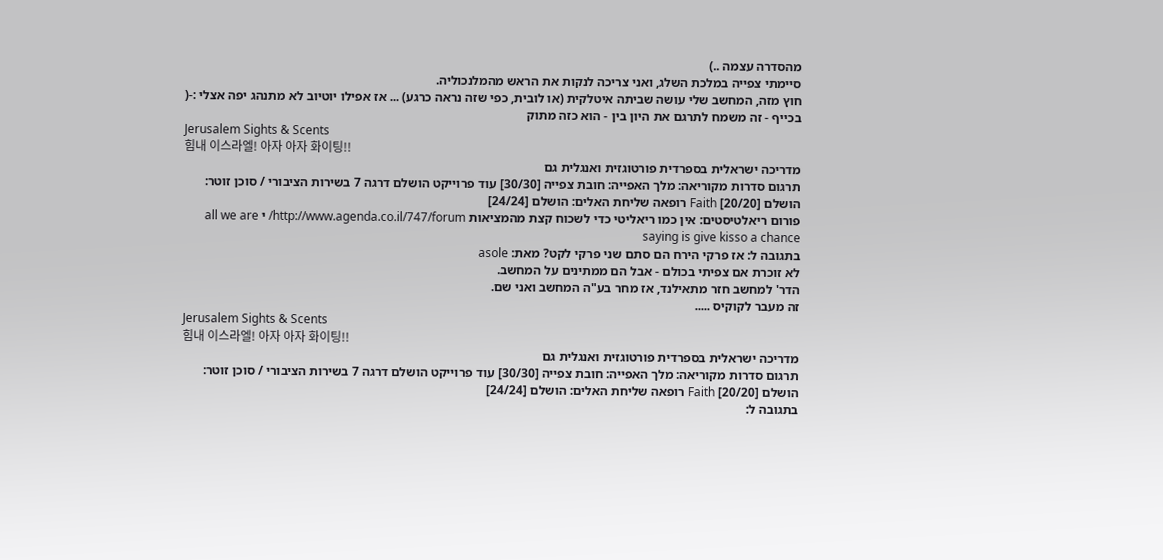מהסדרה עצמה ..)
סיימתי צפייה במלכת השלג, ואני צריכה לנקות את הראש מהמלנכוליה.
חוץ מזה, המחשב שלי עושה שביתה איטלקית (או לובית, כפי שזה נראה כרגע) ... אז אפילו יוטיוב לא מתנהג יפה אצלי :-(
בכייף - זה משמח לתרגם את היון בין - הוא כזה מתוק
Jerusalem Sights & Scents
힘내 이스라엘! 아자 아자 화이팅!!
מדריכה ישראלית בספרדית פורטוגזית ואנגלית גם
תרגום סדרות מקוריאה: מלך האפייה: חובת צפייה [30/30] עוד פרוייקט הושלם דרגה 7 בשירות הציבורי / סוכן זוטר: הושלם [20/20] Faith רופאה שליחת האלים: הושלם [24/24]
פורום ריאלטיסטים: אין כמו ריאליטי כדי לשכוח קצת מהמציאות http://www.agenda.co.il/747/forum/ י all we are saying is give kisso a chance
בתגובה ל: אז פרקי הירח הם סתם שני פרקי לקט? מאת: asole
לא זוכרת אם צפיתי בכולם - אבל הם ממתינים על המחשב.
הדר' למחשב חזר מתאילנד, אז מחר בע"ה המחשב ואני שם.
זה מעבר לקוקיס .....
Jerusalem Sights & Scents
힘내 이스라엘! 아자 아자 화이팅!!
מדריכה ישראלית בספרדית פורטוגזית ואנגלית גם
תרגום סדרות מקוריאה: מלך האפייה: חובת צפייה [30/30] עוד פרוייקט הושלם דרגה 7 בשירות הציבורי / סוכן זוטר: הושלם [20/20] Faith רופאה שליחת האלים: הושלם [24/24]
בתגובה ל: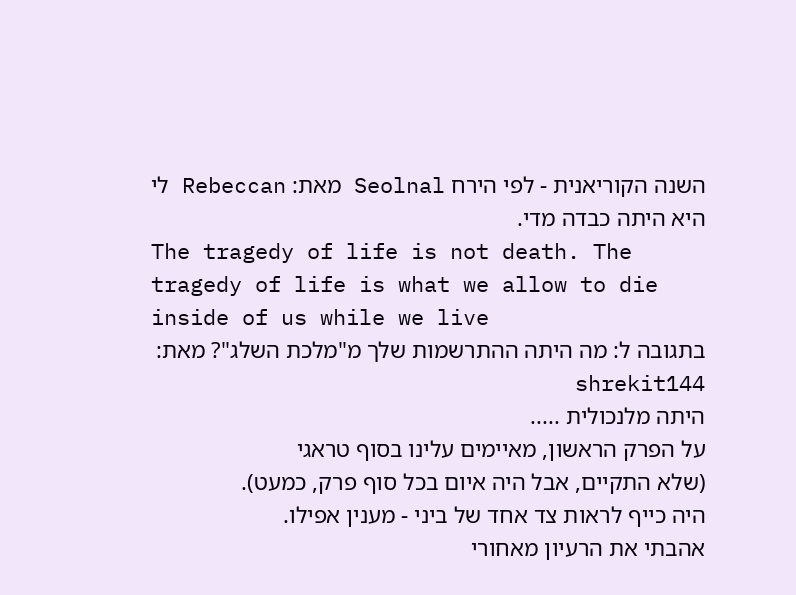השנה הקוריאנית - לפי הירח Seolnal מאת: Rebeccan לי היא היתה כבדה מדי.
The tragedy of life is not death. The tragedy of life is what we allow to die inside of us while we live
בתגובה ל: מה היתה ההתרשמות שלך מ"מלכת השלג"? מאת: shrekit144
היתה מלנכולית .....
על הפרק הראשון, מאיימים עלינו בסוף טראגי
(שלא התקיים, אבל היה איום בכל סוף פרק, כמעט).
היה כייף לראות צד אחד של ביני - מענין אפילו.
אהבתי את הרעיון מאחורי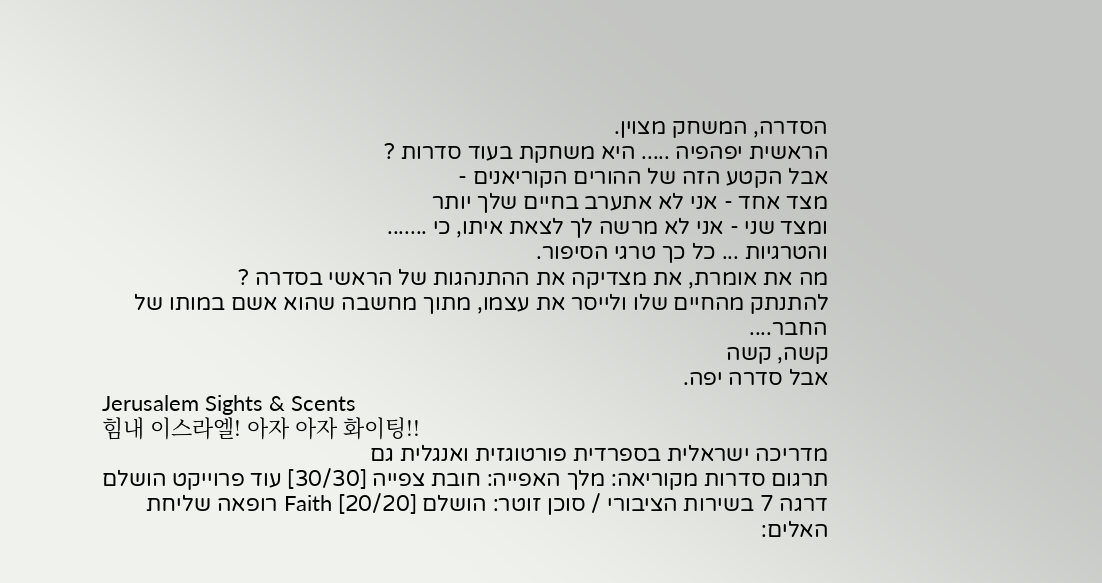הסדרה, המשחק מצוין.
הראשית יפהפיה ..... היא משחקת בעוד סדרות ?
אבל הקטע הזה של ההורים הקוריאנים -
מצד אחד - אני לא אתערב בחיים שלך יותר
ומצד שני - אני לא מרשה לך לצאת איתו, כי .......
והטרגיות ... כל כך טרגי הסיפור.
מה את אומרת, את מצדיקה את ההתנהגות של הראשי בסדרה ?
להתנתק מהחיים שלו ולייסר את עצמו, מתוך מחשבה שהוא אשם במותו של החבר....
קשה, קשה
אבל סדרה יפה.
Jerusalem Sights & Scents
힘내 이스라엘! 아자 아자 화이팅!!
מדריכה ישראלית בספרדית פורטוגזית ואנגלית גם
תרגום סדרות מקוריאה: מלך האפייה: חובת צפייה [30/30] עוד פרוייקט הושלם דרגה 7 בשירות הציבורי / סוכן זוטר: הושלם [20/20] Faith רופאה שליחת האלים: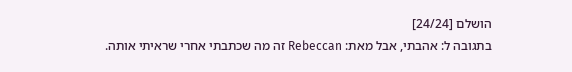הושלם [24/24]
בתגובה ל: אהבתי, אבל מאת: Rebeccan זה מה שכתבתי אחרי שראיתי אותה.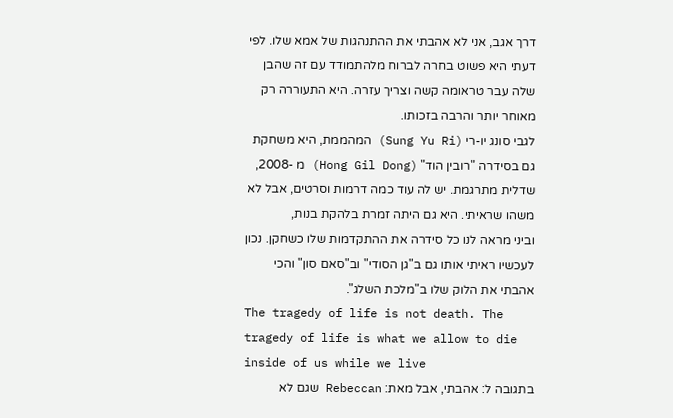דרך אגב, אני לא אהבתי את ההתנהגות של אמא שלו. לפי דעתי היא פשוט בחרה לברוח מלהתמודד עם זה שהבן שלה עבר טראומה קשה וצריך עזרה. היא התעוררה רק מאוחר יותר והרבה בזכותו.
לגבי סונג יו-רי (Sung Yu Ri) המהממת, היא משחקת גם בסידרה "רובין הוד" (Hong Gil Dong) מ -2008, שדלית מתרגמת. יש לה עוד כמה דרמות וסרטים, אבל לא משהו שראיתי. היא גם היתה זמרת בלהקת בנות,
וביני מראה לנו כל סידרה את ההתקדמות שלו כשחקן. נכון לעכשיו ראיתי אותו גם ב"גן הסודי" וב"סאם סון" והכי אהבתי את הלוק שלו ב"מלכת השלג".
The tragedy of life is not death. The tragedy of life is what we allow to die inside of us while we live
בתגובה ל: אהבתי, אבל מאת: Rebeccan שגם לא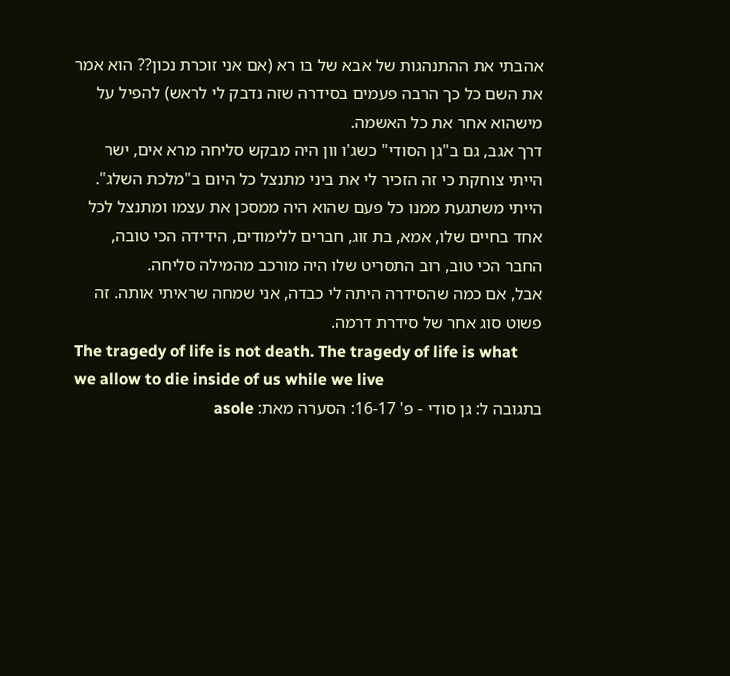אהבתי את ההתנהגות של אבא של בו רא (אם אני זוכרת נכון?? הוא אמר את השם כל כך הרבה פעמים בסידרה שזה נדבק לי לראש) להפיל על מישהוא אחר את כל האשמה.
דרך אגב, גם ב"גן הסודי" כשג'ו וון היה מבקש סליחה מרא אים, ישר הייתי צוחקת כי זה הזכיר לי את ביני מתנצל כל היום ב"מלכת השלג". הייתי משתגעת ממנו כל פעם שהוא היה ממסכן את עצמו ומתנצל לכל אחד בחיים שלו, אמא, בת זוג, חברים ללימודים, הידידה הכי טובה, החבר הכי טוב, רוב התסריט שלו היה מורכב מהמילה סליחה.
אבל, אם כמה שהסידרה היתה לי כבדה, אני שמחה שראיתי אותה. זה פשוט סוג אחר של סידרת דרמה.
The tragedy of life is not death. The tragedy of life is what we allow to die inside of us while we live
בתגובה ל: גן סודי - פ' 16-17: הסערה מאת: asole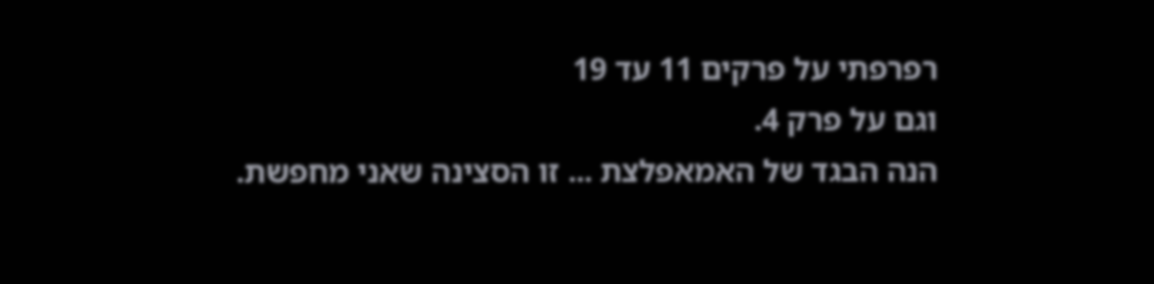רפרפתי על פרקים 11 עד 19
וגם על פרק 4.
הנה הבגד של האמאפלצת ... זו הסצינה שאני מחפשת.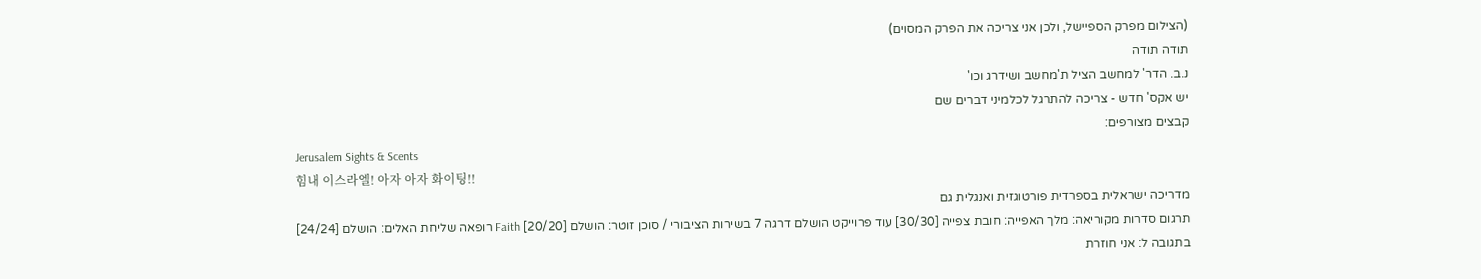(הצילום מפרק הספיישל, ולכן אני צריכה את הפרק המסוים)
תודה תודה
נ.ב. הדר' למחשב הציל ת'מחשב ושידרג וכו'
יש אקס' חדש - צריכה להתרגל לכלמיני דברים שם
קבצים מצורפים:
Jerusalem Sights & Scents
힘내 이스라엘! 아자 아자 화이팅!!
מדריכה ישראלית בספרדית פורטוגזית ואנגלית גם
תרגום סדרות מקוריאה: מלך האפייה: חובת צפייה [30/30] עוד פרוייקט הושלם דרגה 7 בשירות הציבורי / סוכן זוטר: הושלם [20/20] Faith רופאה שליחת האלים: הושלם [24/24]
בתגובה ל: אני חוזרת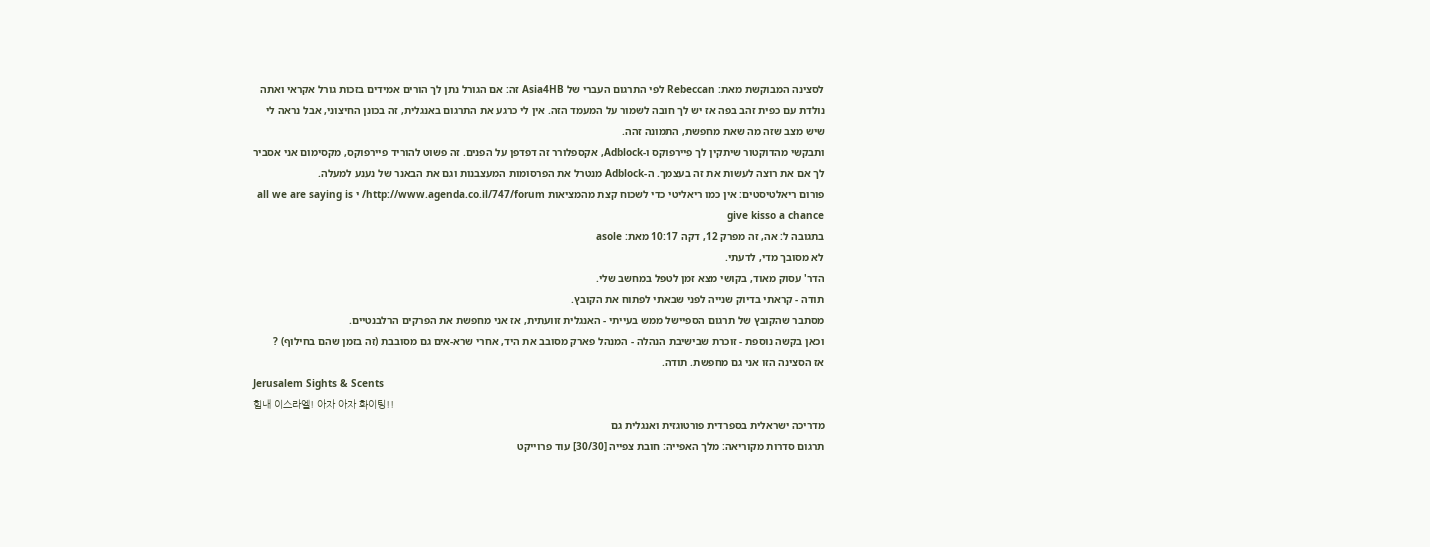לסצינה המבוקשת מאת: Rebeccan לפי התרגום העברי של Asia4HB זה: אם הגורל נתן לך הורים אמידים בזכות גורל אקראי ואתה נולדת עם כפית זהב בפה אז יש לך חובה לשמור על המעמד הזה. אין לי כרגע את התרגום באנגלית, זה בכונן החיצוני, אבל נראה לי שיש מצב שזה מה שאת מחפשת, התמונה זהה.
ותבקשי מהדוקטור שיתקין לך פיירפוקס ו-Adblock, אקספלורר זה דפדפן על הפנים. זה פשוט להוריד פיירפוקס, מקסימום אני אסביר לך אם את רוצה לעשות את זה בעצמך. ה-Adblock מנטרל את הפרסומות המעצבנות וגם את הבאנר של נענע למעלה.
פורום ריאלטיסטים: אין כמו ריאליטי כדי לשכוח קצת מהמציאות http://www.agenda.co.il/747/forum/ י all we are saying is give kisso a chance
בתגובה ל: אה, זה מפרק 12, דקה 10:17 מאת: asole
לא מסובך מדי, לדעתי.
הדר' עסוק מאוד, בקושי מצא זמן לטפל במחשב שלי.
תודה - קראתי בדיוק שנייה לפני שבאתי לפתוח את הקובץ.
מסתבר שהקובץ של תרגום הספיישל ממש בעייתי - האנגלית זוועתית, אז אני מחפשת את הפרקים הרלבנטיים.
וכאן בקשה נוספת - זוכרת שבישיבת הנהלה - המנהל פארק מסובב את היד, אחרי שרא-אים גם מסובבת (זה בזמן שהם בחילוף) ?
אז הסצינה הזו אני גם מחפשת. תודה.
Jerusalem Sights & Scents
힘내 이스라엘! 아자 아자 화이팅!!
מדריכה ישראלית בספרדית פורטוגזית ואנגלית גם
תרגום סדרות מקוריאה: מלך האפייה: חובת צפייה [30/30] עוד פרוייקט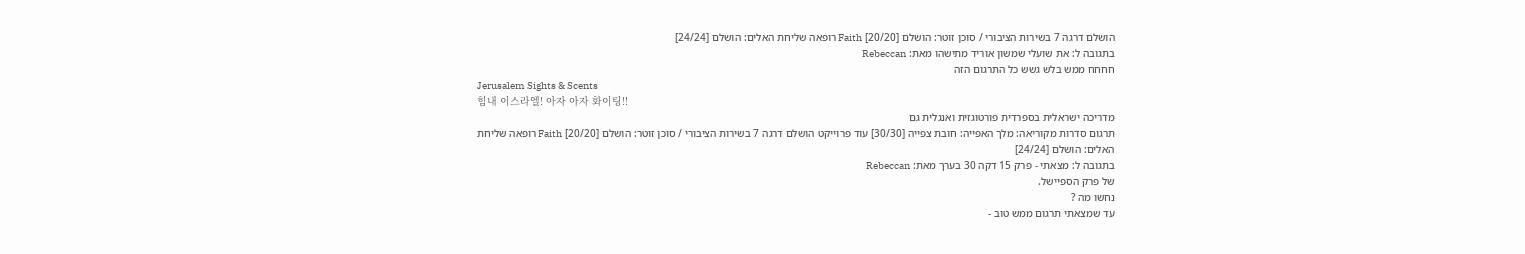הושלם דרגה 7 בשירות הציבורי / סוכן זוטר: הושלם [20/20] Faith רופאה שליחת האלים: הושלם [24/24]
בתגובה ל: את שועלי שמשון אוריד מתישהו מאת: Rebeccan
חחחח ממש בלש גשש כל התרגום הזה
Jerusalem Sights & Scents
힘내 이스라엘! 아자 아자 화이팅!!
מדריכה ישראלית בספרדית פורטוגזית ואנגלית גם
תרגום סדרות מקוריאה: מלך האפייה: חובת צפייה [30/30] עוד פרוייקט הושלם דרגה 7 בשירות הציבורי / סוכן זוטר: הושלם [20/20] Faith רופאה שליחת האלים: הושלם [24/24]
בתגובה ל: מצאתי - פרק 15 דקה 30 בערך מאת: Rebeccan
של פרק הספיישל.
נחשו מה ?
עד שמצאתי תרגום ממש טוב -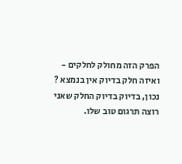הפרק הזה מחולק לחלקים -
ואיזה חלק בדיוק אין בנמצא ?
נכון, בדיוק בדיוק החלק שאני רוצה תרגום טוב שלו.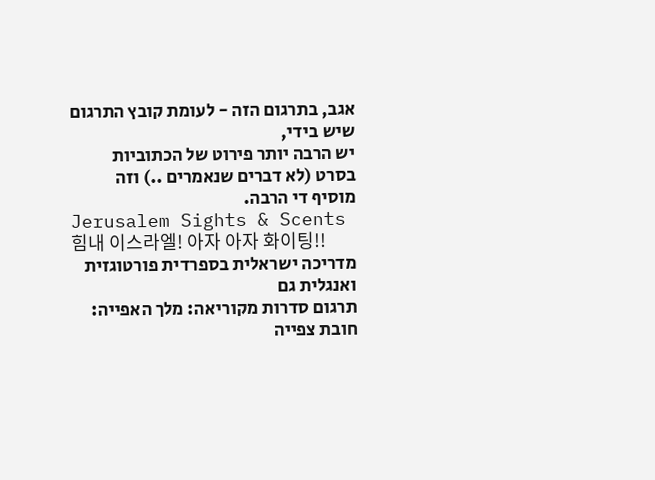אגב, בתרגום הזה - לעומת קובץ התרגום שיש בידי,
יש הרבה יותר פירוט של הכתוביות בסרט (לא דברים שנאמרים ..) וזה מוסיף די הרבה.
Jerusalem Sights & Scents
힘내 이스라엘! 아자 아자 화이팅!!
מדריכה ישראלית בספרדית פורטוגזית ואנגלית גם
תרגום סדרות מקוריאה: מלך האפייה: חובת צפייה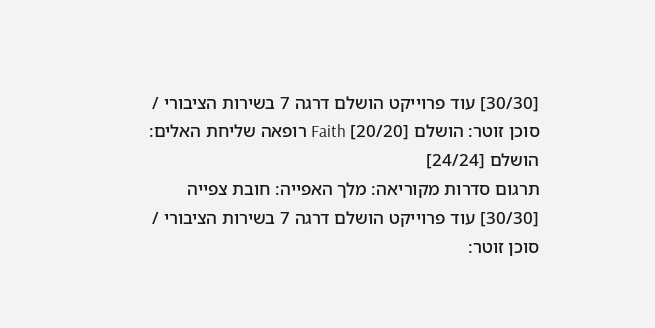[30/30] עוד פרוייקט הושלם דרגה 7 בשירות הציבורי / סוכן זוטר: הושלם [20/20] Faith רופאה שליחת האלים: הושלם [24/24]
תרגום סדרות מקוריאה: מלך האפייה: חובת צפייה [30/30] עוד פרוייקט הושלם דרגה 7 בשירות הציבורי / סוכן זוטר: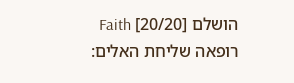הושלם [20/20] Faith רופאה שליחת האלים: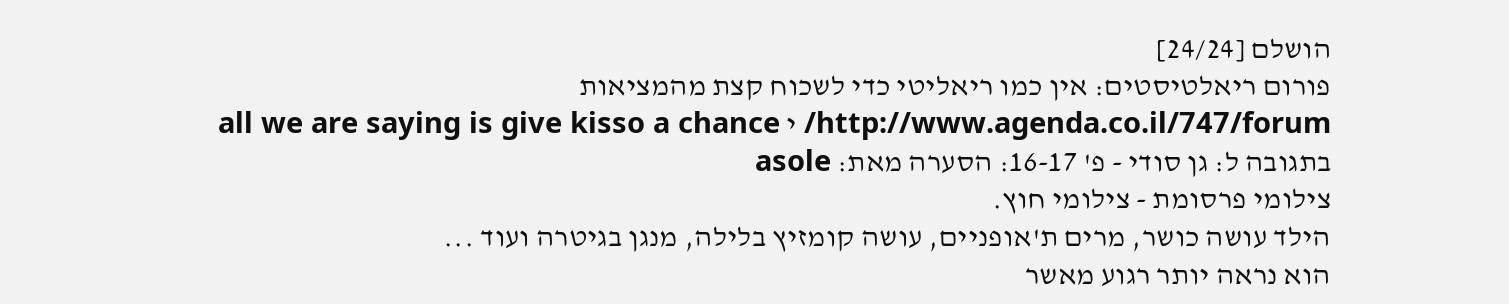הושלם [24/24]
פורום ריאלטיסטים: אין כמו ריאליטי כדי לשכוח קצת מהמציאות http://www.agenda.co.il/747/forum/ י all we are saying is give kisso a chance
בתגובה ל: גן סודי - פ' 16-17: הסערה מאת: asole
צילומי פרסומת - צילומי חוץ.
הילד עושה כושר, מרים ת'אופניים, עושה קומזיץ בלילה, מנגן בגיטרה ועוד ...
הוא נראה יותר רגוע מאשר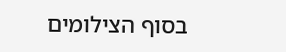בסוף הצילומים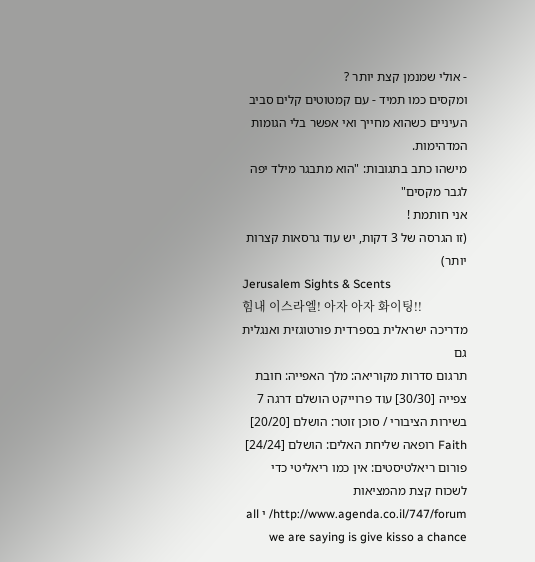- אולי שמנמן קצת יותר ?
ומקסים כמו תמיד - עם קמטוטים קלים סביב העיניים כשהוא מחייך ואי אפשר בלי הגומות המדהימות.
מישהו כתב בתגובות: "הוא מתבגר מילד יפה לגבר מקסים"
אני חותמת !
(זו הגרסה של 3 דקות, יש עוד גרסאות קצרות יותר)
Jerusalem Sights & Scents
힘내 이스라엘! 아자 아자 화이팅!!
מדריכה ישראלית בספרדית פורטוגזית ואנגלית גם
תרגום סדרות מקוריאה: מלך האפייה: חובת צפייה [30/30] עוד פרוייקט הושלם דרגה 7 בשירות הציבורי / סוכן זוטר: הושלם [20/20] Faith רופאה שליחת האלים: הושלם [24/24]
פורום ריאלטיסטים: אין כמו ריאליטי כדי לשכוח קצת מהמציאות http://www.agenda.co.il/747/forum/ י all we are saying is give kisso a chance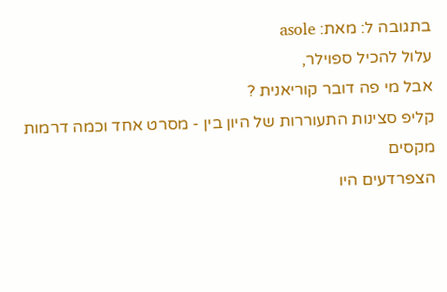בתגובה ל: מאת: asole
עלול להכיל ספוילר,
אבל מי פה דובר קוריאנית ?
קליפ סצינות התעוררות של היון בין - מסרט אחד וכמה דרמות
מקסים
הצפרדעים היו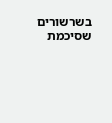בשרשורים שסיכמת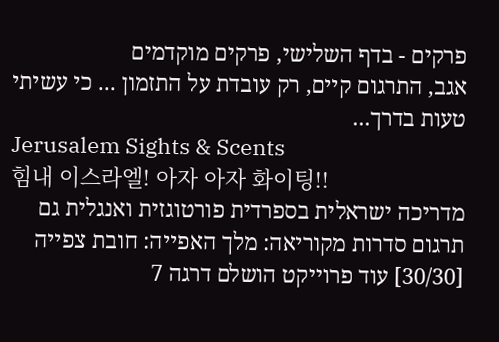פרקים - בדף השלישי, פרקים מוקדמים
אגב, התרגום קיים, רק עובדת על התזמון ... כי עשיתי טעות בדרך...
Jerusalem Sights & Scents
힘내 이스라엘! 아자 아자 화이팅!!
מדריכה ישראלית בספרדית פורטוגזית ואנגלית גם
תרגום סדרות מקוריאה: מלך האפייה: חובת צפייה [30/30] עוד פרוייקט הושלם דרגה 7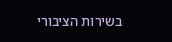בשירות הציבורי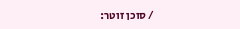/ סוכן זוטר: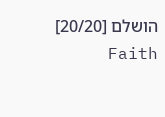הושלם [20/20] Faith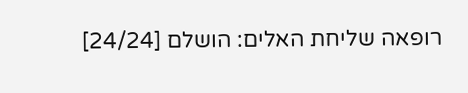רופאה שליחת האלים: הושלם [24/24]